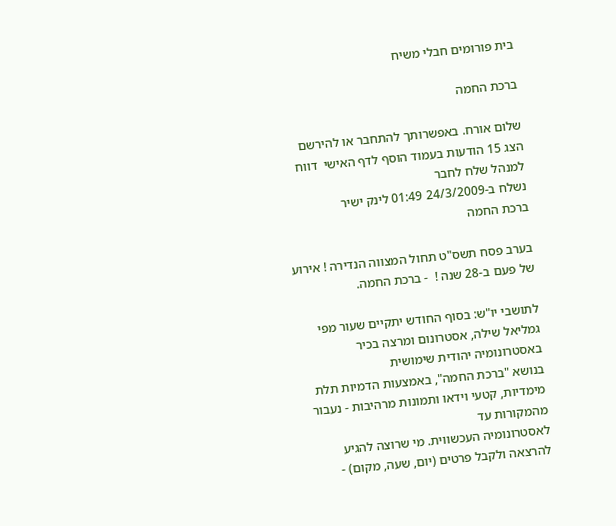בית פורומים חבלי משיח

ברכת החמה

שלום אורח. באפשרותך להתחבר או להירשם
הצג 15 הודעות בעמוד הוסף לדף האישי  דווח למנהל שלח לחבר
נשלח ב-24/3/2009 01:49 לינק ישיר
ברכת החמה

בערב פסח תשס"ט תחול המצווה הנדירה ! אירוע של פעם ב-28 שנה !  - ברכת החמה.

לתושבי יו"ש: בסוף החודש יתקיים שעור מפי גמליאל שילה, אסטרונום ומרצה בכיר באסטרונומיה יהודית שימושית
בנושא "ברכת החמה", באמצעות הדמיות תלת מימדיות, קטעי וידאו ותמונות מרהיבות - נעבור מהמקורות עד
לאסטרונומיה העכשווית. מי שרוצה להגיע להרצאה ולקבל פרטים (יום, שעה, מקום) -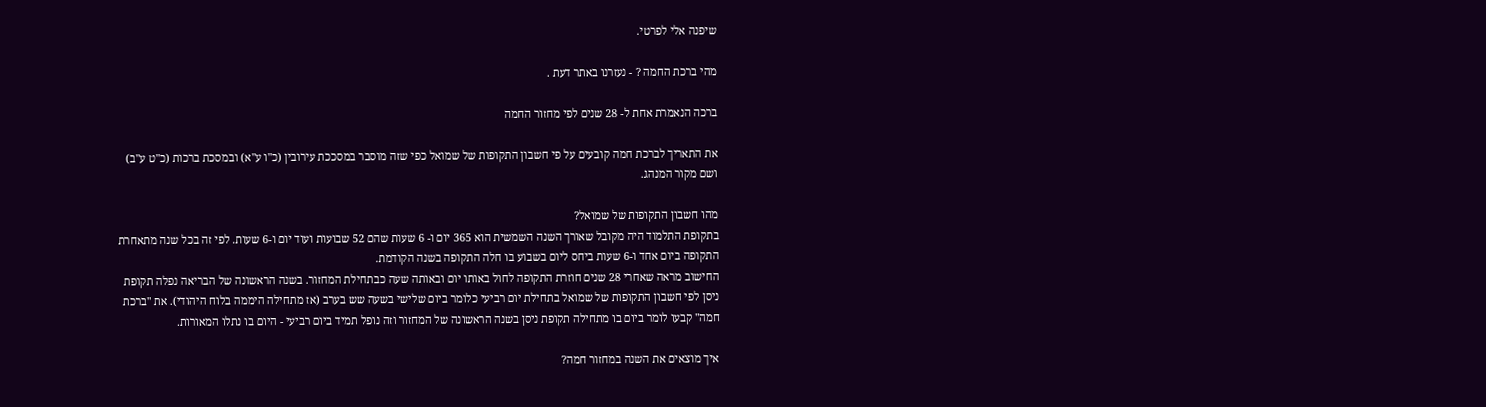שיפנה אלי לפרטי.

מהי ברכת החמה ? - נעזרנו באתר דעת .

ברכה הנאמרת אחת ל- 28 שנים לפי מחזור החמה

את התאריך לברכת חמה קובעים על פי חשבון התקופות של שמואל כפי שזה מוסבר במסככת עירובין (כ"ו ע"א) ובמסכת ברכות (כ"ט ע"ב) ושם מקור המנהג.

מהו חשבון התקופות של שמואל?
בתקופת התלמוד היה מקובל שאורך השנה השמשית הוא 365 יום ו- 6 שעות שהם 52 שבועות ועוד יום ו-6 שעות. לפי זה בכל שנה מתאחרת התקופה ביום אחד ו-6 שעות ביחס ליום בשבוע בו חלה התקופה בשנה הקודמת.
החישוב מראה שאחרי 28 שנים חוזרת התקופה לחול באותו יום ובאותה שעה כבתחילת המחזור. בשנה הראשונה של הבריאה נפלה תקופת ניסן לפי חשבון התקופות של שמואל בתחילת יום רביעי כלומר ביום שלישי בשעה שש בערב (אז מתחילה היממה בלוח היהודי). את "ברכת חמה" קבעו לומר ביום בו מתחילה תקופת ניסן בשנה הראשונה של המחזור וזה נופל תמיד ביום רביעי - היום בו נתלו המאורות.

איך מוצאים את השנה במחזור חמה?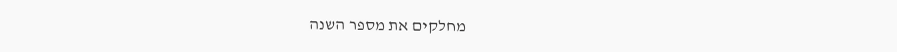מחלקים את מספר השנה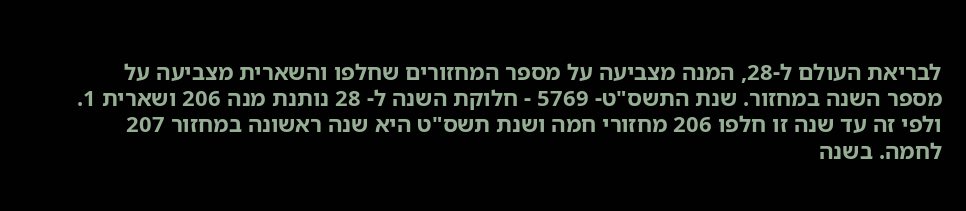לבריאת העולם ל-28, המנה מצביעה על מספר המחזורים שחלפו והשארית מצביעה על מספר השנה במחזור. שנת התשס"ט- 5769 - חלוקת השנה ל- 28 נותנת מנה 206 ושארית 1. ולפי זה עד שנה זו חלפו 206 מחזורי חמה ושנת תשס"ט היא שנה ראשונה במחזור 207 לחמה. בשנה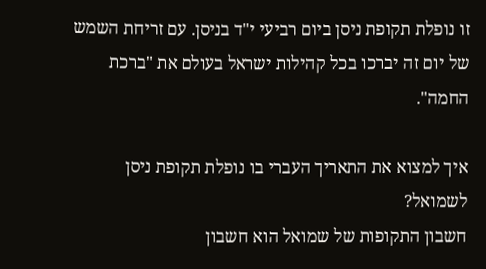זו נופלת תקופת ניסן ביום רביעי י"ד בניסן. עם זריחת השמש של יום זה יברכו בכל קהילות ישראל בעולם את "ברכת החמה".

איך למצוא את התאריך העברי בו נופלת תקופת ניסן לשמואל?
חשבון התקופות של שמואל הוא חשבון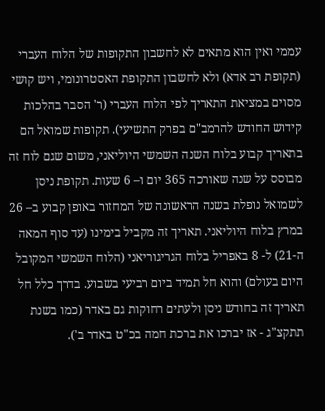עממי ואין הוא מתאים לא לחשבון התקופות של הלוח העברי (תקופת רב אדא) ולא לחשבון התקופת האסטרונומי, ויש קושי מסוים במציאת התאריך לפי הלוח העברי (ר' הסבר בהלכות קידוש החודש להרמב"ם בפרק התשיעי). תקופות שמואל הם בתאריך קבוע בלוח השנה השמשי היוליאני, משום שגם לוח זה מבוסס על שנה שאורכה 365 יום ו– 6 שעות. תקופת ניסן לשמואל נופלת בשנה הראשונה של המחזור באופן קבוע ב– 26 במרץ בלוח היוליאני. תאריך זה מקביל בימינו (עד סוף המאה ה-21) ל- 8 באפריל בלוח הגריגוריאני (הלוח השמשי המקובל היום בעולם) והוא חל תמיד ביום רביעי בשבוע. בדרך כלל חל תאריך זה בחודש ניסן ולעתים רחוקות גם באדר (כמו בשנת תתקצ"ג - אז יברכו את ברכת חמה בכ"ט באדר ב').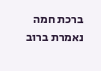ברכת חמה נאמרת ברוב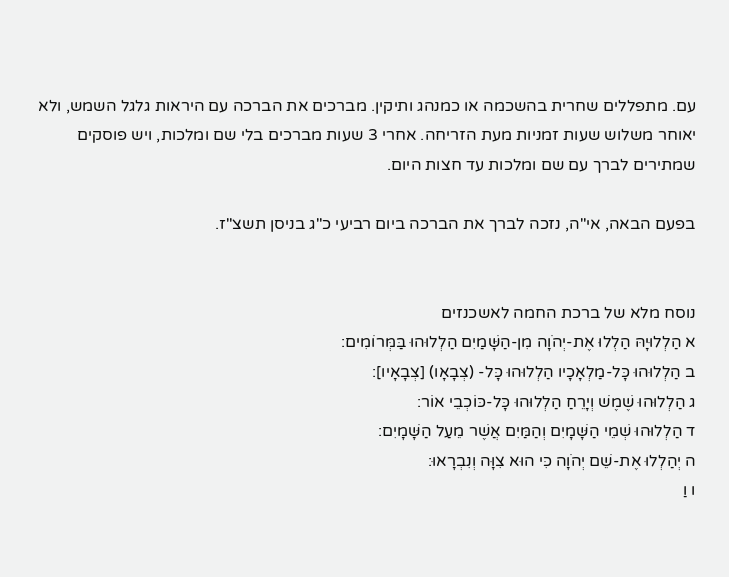עם. מתפללים שחרית בהשכמה או כמנהג ותיקין. מברכים את הברכה עם היראות גלגל השמש, ולא יאוחר משלוש שעות זמניות מעת הזריחה. אחרי 3 שעות מברכים בלי שם ומלכות, ויש פוסקים שמתירים לברך עם שם ומלכות עד חצות היום.

בפעם הבאה, אי"ה, נזכה לברך את הברכה ביום רביעי כ"ג בניסן תשצ"ז.


נוסח מלא של ברכת החמה לאשכנזים
א הַלְלוּיָהּ הַלְלוּ אֶת-יְהֹוָה מִן-הַשָּׁמַיִם הַלְלוּהוּ בַּמְּרוֹמִים:
ב הַלְלוּהוּ כָּל-מַלְאָכָיו הַלְלוּהוּ כָּל- (צְבָאָו) [צְבָאָיו]:
ג הַלְלוּהוּ שֶׁמֶשׁ וְיָרֵחַ הַלְלוּהוּ כָּל-כּוֹכְבֵי אוֹר:
ד הַלְלוּהוּ שְׁמֵי הַשָּׁמָיִם וְהַמַּיִם אֲשֶׁר מֵעַל הַשָּׁמָיִם:
ה יְהַלְלוּ אֶת-שֵׁם יְהֹוָה כִּי הוּא צִוָּה וְנִבְרָאוּ:
ו וַ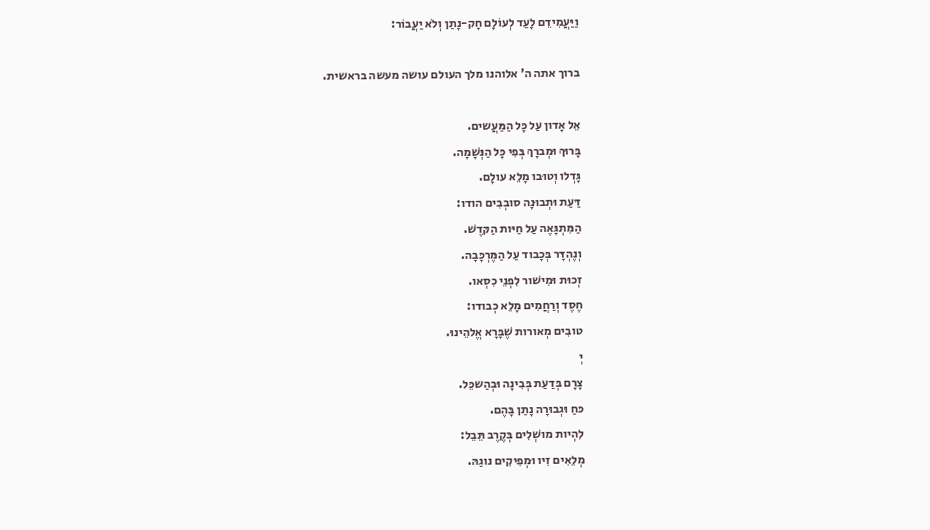וַיַּעֲמִידֵם לָעַד לְעוֹלָם חָק-נָתַן וְלֹא יַעֲבוֹר:

ברוך אתה ה' אלוהנו מלך העולם עושה מעשה בראשית.

אֵל אָדון עַל כָּל הַמַּעֲשים.
בָּרוּךְ וּמְברָךְ בְּפִי כָּל הַנְּשָׁמָה.
גָּדְלו וְטוּבו מָלֵא עולָם.
דַּעַת וּתְבוּנָה סובְבִים הודו:
הַמִּתְגָּאֶה עַל חַיּות הַקּדֶשׁ.
וְנֶהְדָּר בְּכָבוד עַל הַמֶּרְכָּבָה.
זְכוּת וּמִישׁור לִפְנֵי כִסְאו.
חֶסֶד וְרַחֲמִים מָלֵא כְבודו:
טובִים מְאורות שֶׁבָּרָא אֱלהֵינוּ.
יְ
צָרָם בְּדַעַת בְּבִינָה וּבְהַשכֵּל.
כּחַ וּגְבוּרָה נָתַן בָּהֶם.
לִהְיות מושְׁלִים בְּקֶרֶב תֵּבֵל:
מְלֵאִים זִיו וּמְפִיקִים נוגַהּ.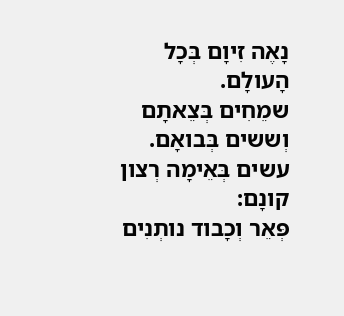נָאֶה זִיוָם בְּכָל הָעולָם.
שמֵחִים בְּצֵאתָם וְששים בְּבואָם.
עשים בְּאֵימָה רְצון קונָם:
פְּאֵר וְכָבוד נותְנִים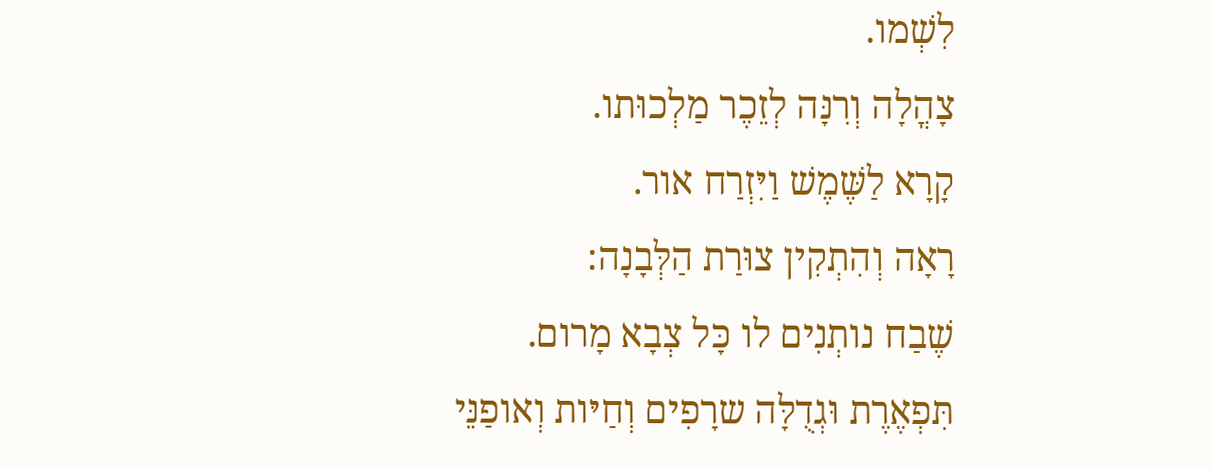לִשְׁמו.
צָהֳלָה וְרִנָּה לְזֵכֶר מַלְכוּתו.
קָרָא לַשֶּׁמֶשׁ וַיִּזְרַח אור.
רָאָה וְהִתְקִין צוּרַת הַלְּבָנָה:
שֶׁבַח נותְנִים לו כָּל צְבָא מָרום.
תִּפְאֶרֶת וּגְדֻלָּה שרָפִים וְחַיּות וְאופַנֵּי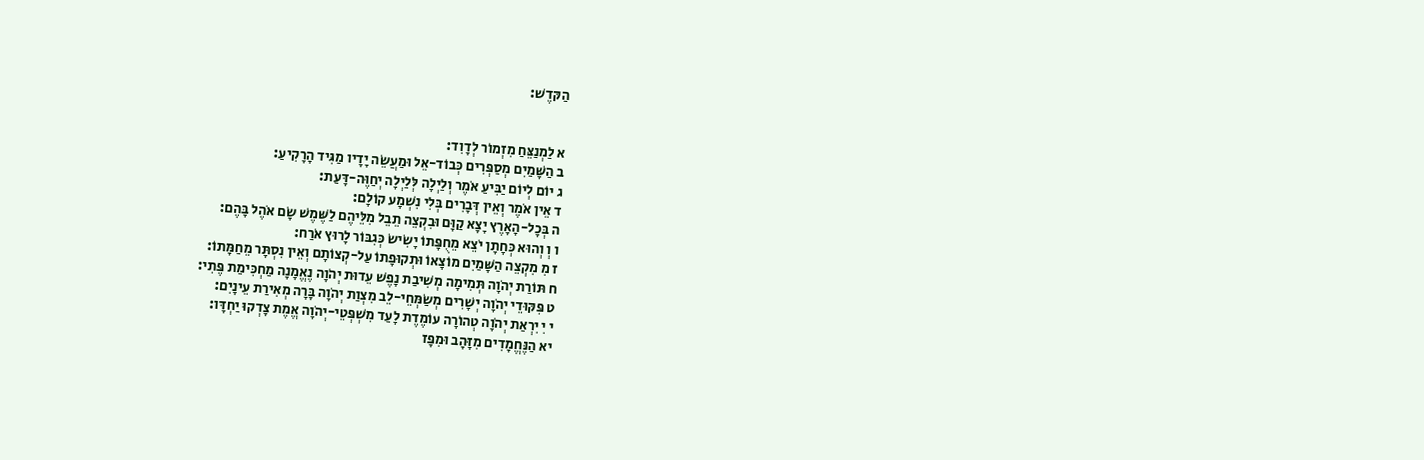הַקּדֶשׁ:


א לַמְנַצֵּחַ מִזְמוֹר לְדָוִד:
ב הַשָּׁמַיִם מְסַפְּרִים כְּבוֹד-אֵל וּמַעֲשֵׂה יָדָיו מַגִּיד הָרָקִיעַ:
ג יוֹם לְיוֹם יַבִּיעַ אֹמֶר וְלַיְלָה לְּלַיְלָה יְחַוֶּה-דָּעַת:
ד אֵין אֹמֶר וְאֵין דְּבָרִים בְּלִי נִשְׁמָע קוֹלָם:
ה בְּכָל-הָאָרֶץ יָצָא קַוָּם וּבִקְצֵה תֵבֵל מִלֵּיהֶם לַשֶּׁמֶשׁ שָׂם אֹהֶל בָּהֶם:
ו וְ וְהוּא כְּחָתָן יֹצֵא מֵחֻפָּתוֹ יָשִׂישׂ כְּגִבּוֹר לָרוּץ אֹרַח:
ז מִ מִקְצֵה הַשָּׁמַיִם מוֹצָאוֹ וּתְקוּפָתוֹ עַל-קְצוֹתָם וְאֵין נִסְתָּר מֵחַמָּתוֹ:
ח תּוֹרַת יְהֹוָה תְּמִימָה מְשִׁיבַת נָפֶשׁ עֵדוּת יְהֹוָה נֶאֱמָנָה מַחְכִּימַת פֶּתִי:
ט פִּקּוּדֵי יְהֹוָה יְשָׁרִים מְשַׂמְּחֵי-לֵב מִצְוַת יְהֹוָה בָּרָה מְאִירַת עֵינָיִם:
י יִ יִרְאַת יְהֹוָה טְהוֹרָה עוֹמֶדֶת לָעַד מִשְׁפְּטֵי-יְהֹוָה אֱמֶת צָדְקוּ יַחְדָּו:
יא הַנֶּחֱמָדִים מִזָּהָב וּמִפָּז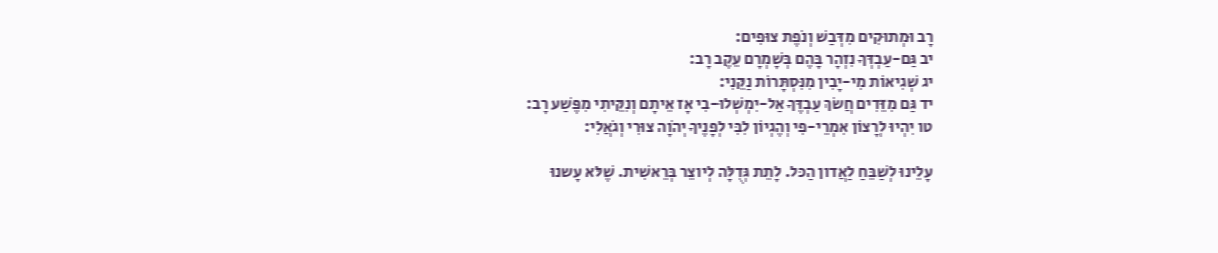רָב וּמְתוּקִים מִדְּבַשׁ וְנֹפֶת צוּפִים:
יב גַּם-עַבְדְּךָ נִזְהָר בָּהֶם בְּשָׁמְרָם עֵקֶב רָב:
יג שְׁגִיאוֹת מִי-יָבִין מִנִּסְתָּרוֹת נַקֵּנִי:
יד גַּם מִזֵּדִים חֲשׂךְ עַבְדֶּךָ אַל-יִמְשְׁלוּ-בִי אָז אֵיתָם וְנִקֵּיתִי מִפֶּשַׁע רָב:
טו יִהְיוּ לְרָצוֹן אִמְרֵי-פִי וְהֶגְיוֹן לִבִּי לְפָנֶיךָ יְהֹוָה צוּרִי וְגֹאֲלִי:

עָלֵינוּ לְשַׁבֵּחַ לַאֲדון הַכּל. לָתֵת גְּדֻלָּה לְיוצֵר בְּרֵאשִׁית. שֶׁלּא עָשנוּ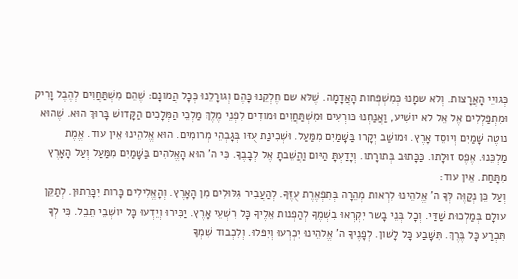כְּגויֵי הָאֲרָצות. וְלא שמָנוּ כְּמִשְׁפְּחות הָאֲדָמָה. שֶׁלּא שם חֶלְקֵנוּ כָּהֶם וְגורָלֵנוּ כְּכָל הֲמונָם: שֶׁהֵם מִשְׁתַּחֲוִים לְהֶבֶל וָרִיק וּמִתְפַּלְלִים אֶל אֵל לא יושִׁיע, וַאֲנַחְנוּ כּורְעִים וּמִשְׁתַּחֲוִים וּמודִים לִפְנֵי מֶלֶךְ מַלְכֵי הַמְּלָכִים הַקָּדושׁ בָּרוּךְ הוּא. שֶׁהוּא נוטֶה שָׁמַיִם וְיוסֵד אָרֶץ. וּמושַׁב יְקָרו בַּשָּׁמַיִם מִמַּעַל. וּשְׁכִינַת עֻזּו בְּגָבְהֵי מְרומִים. הוּא אֱלהֵינוּ אֵין עוד. אֱמֶת מַלְכֵּנוּ. אֶפֶס זוּלָתו. כַּכָּתוּב בְּתורָתו. וְיָדַעְתָּ הַיּום וַהֲשֵׁבתָ אֶל לְבָבֶךָ. כִּי ה' הוּא הָאֱלהִים בַּשָּׁמַיִם מִמַּעַל וְעַל הָאָרֶץ מִתָּחַת. אֵין עוד:
וְעַל כֵּן נְקַוֶּה לְּךָ ה' אֱלהֵינוּ לִרְאות מְהֵרָה בְּתִפְאֶרֶת עֻזֶּךָ. לְהַעֲבִיר גִּלּוּלִים מִן הָאָרֶץ. וְהָאֱלִילִים כָּרות יִכָּרֵתוּן. לְתַקֵּן עולָם בְּמַלְכוּת שַׁדַּי. וְכָל בְּנֵי בָשר יִקְרְאוּ בִשְׁמֶךָ לְהַפְנות אֵלֶיךָ כָּל רִשְׁעֵי אָרֶץ. יַכִּירוּ וְיֵדְעוּ כָּל יושְׁבֵי תֵבֵל. כִּי לְךָ תִּכְרַע כָּל בֶּרֶךְ. תִּשָּׁבַע כָּל לָשׁון. לְפָנֶיךָ ה' אֱלהֵינוּ יִכְרְעוּ וְיִפּלוּ. וְלִכְבוד שִׁמְךָ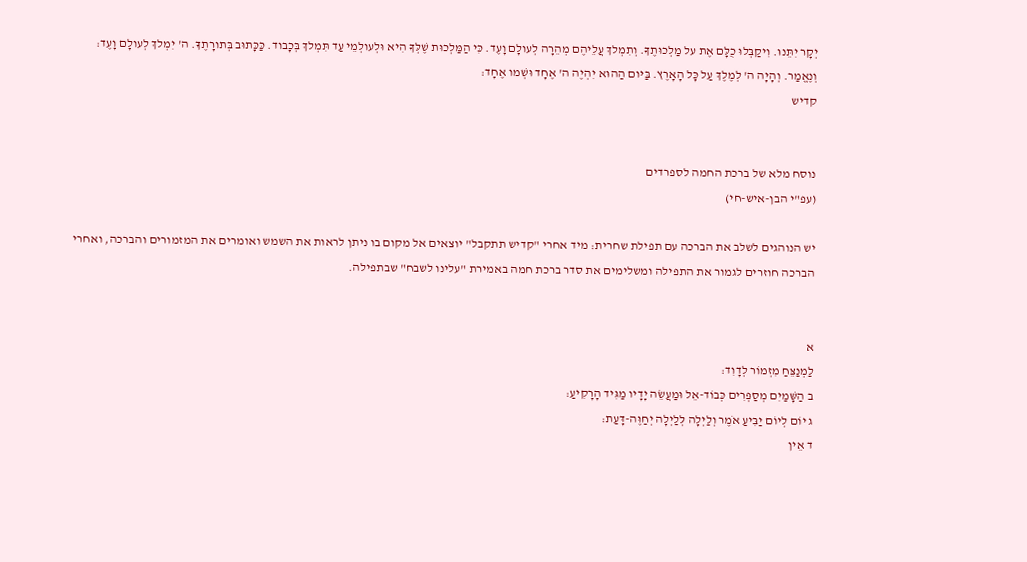יְקָר יִתֵּנוּ. וִיקַבְּלוּ כֻלָּם אֶת על מַלְכוּתֶךָ. וְתִמְלךְ עֲלֵיהֶם מְהֵרָה לְעולָם וָעֶד. כִּי הַמַּלְכוּת שֶׁלְּךָ הִיא וּלְעולְמֵי עַד תִּמְלךְ בְּכָבוד. כַּכָּתוּב בְּתורָתֶךָ. ה' יִמְלךְ לְעולָם וָעֶד:
וְנֶאֱמַר. וְהָיָה ה' לְמֶלֶךְ עַל כָּל הָאָרֶץ. בַּיּום הַהוּא יִהְיֶה ה' אֶחָד וּשְׁמו אֶחָד:
קדיש


נוסח מלא של ברכת החמה לספרדים
(עפ"י הבן-איש-חי)

יש הנוהגים לשלב את הברכה עם תפילת שחרית: מיד אחרי "קדיש תתקבל" יוצאים אל מקום בו ניתן לראות את השמש ואומרים את המזמורים והברכה, ואחרי הברכה חוזרים לגמור את התפילה ומשלימים את סדר ברכת חמה באמירת "עלינו לשבח" שבתפילה.


א
לַמְנַצֵּחַ מִזְמוֹר לְדָוִד:
ב הַשָּׁמַיִם מְסַפְּרִים כְּבוֹד-אֵל וּמַעֲשֵׂה יָדָיו מַגִּיד הָרָקִיעַ:
ג יוֹם לְיוֹם יַבִּיעַ אֹמֶר וְלַיְלָה לְּלַיְלָה יְחַוֶּה-דָּעַת:
ד אֵין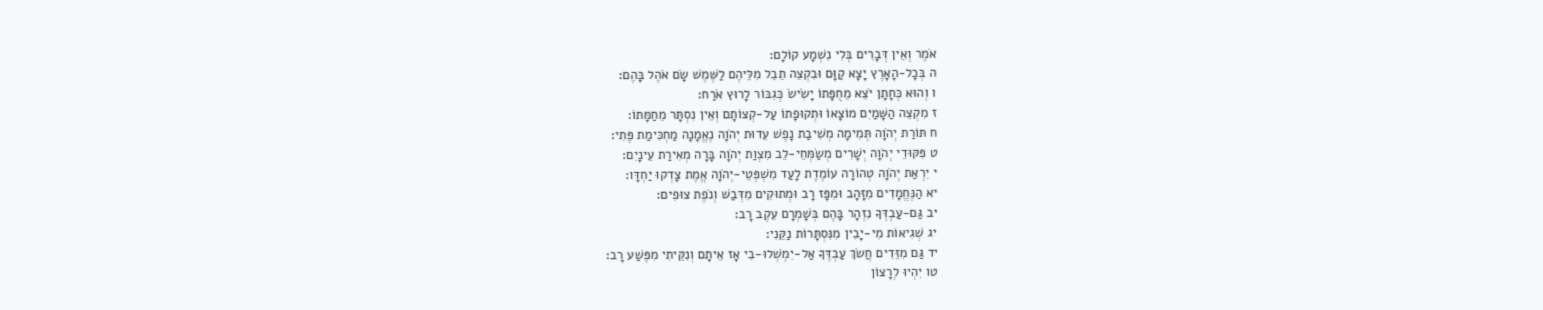אֹמֶר וְאֵין דְּבָרִים בְּלִי נִשְׁמָע קוֹלָם:
ה בְּכָל-הָאָרֶץ יָצָא קַוָּם וּבִקְצֵה תֵבֵל מִלֵּיהֶם לַשֶּׁמֶשׁ שָׂם אֹהֶל בָּהֶם:
ו וְהוּא כְּחָתָן יֹצֵא מֵחֻפָּתוֹ יָשִׂישׂ כְּגִבּוֹר לָרוּץ אֹרַח:
ז מִקְצֵה הַשָּׁמַיִם מוֹצָאוֹ וּתְקוּפָתוֹ עַל-קְצוֹתָם וְאֵין נִסְתָּר מֵחַמָּתוֹ:
ח תּוֹרַת יְהֹוָה תְּמִימָה מְשִׁיבַת נָפֶשׁ עֵדוּת יְהֹוָה נֶאֱמָנָה מַחְכִּימַת פֶּתִי:
ט פִּקּוּדֵי יְהֹוָה יְשָׁרִים מְשַׂמְּחֵי-לֵב מִצְוַת יְהֹוָה בָּרָה מְאִירַת עֵינָיִם:
י יִרְאַת יְהֹוָה טְהוֹרָה עוֹמֶדֶת לָעַד מִשְׁפְּטֵי-יְהֹוָה אֱמֶת צָדְקוּ יַחְדָּו:
יא הַנֶּחֱמָדִים מִזָּהָב וּמִפָּז רָב וּמְתוּקִים מִדְּבַשׁ וְנֹפֶת צוּפִים:
יב גַּם-עַבְדְּךָ נִזְהָר בָּהֶם בְּשָׁמְרָם עֵקֶב רָב:
יג שְׁגִיאוֹת מִי-יָבִין מִנִּסְתָּרוֹת נַקֵּנִי:
יד גַּם מִזֵּדִים חֲשׂךְ עַבְדֶּךָ אַל-יִמְשְׁלוּ-בִי אָז אֵיתָם וְנִקֵּיתִי מִפֶּשַׁע רָב:
טו יִהְיוּ לְרָצוֹן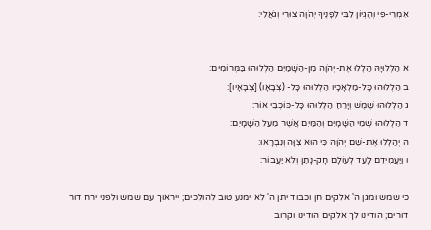אִמְרֵי-פִי וְהֶגְיוֹן לִבִּי לְפָנֶיךָ יְהֹוָה צוּרִי וְגֹאֲלִי:


א הַלְלוּיָהּ הַלְלוּ אֶת-יְהֹוָה מִן-הַשָּׁמַיִם הַלְלוּהוּ בַּמְּרוֹמִים:
ב הַלְלוּהוּ כָּל-מַלְאָכָיו הַלְלוּהוּ כָּל- (צְבָאָו) [צְבָאָיו]:
ג הַלְלוּהוּ שֶׁמֶשׁ וְיָרֵחַ הַלְלוּהוּ כָּל-כּוֹכְבֵי אוֹר:
ד הַלְלוּהוּ שְׁמֵי הַשָּׁמָיִם וְהַמַּיִם אֲשֶׁר מֵעַל הַשָּׁמָיִם:
ה יְהַלְלוּ אֶת-שֵׁם יְהֹוָה כִּי הוּא צִוָּה וְנִבְרָאוּ:
ו וַיַּעֲמִידֵם לָעַד לְעוֹלָם חָק-נָתַן וְלֹא יַעֲבוֹר:

כי שמש ומגן ה' אלקים חן וכבוד יתן ה' לא ימנע טוב להולכים; ייראוך עם שמש ולפני ירח דור דורים; הודינו לך אלקים הודינו וקרוב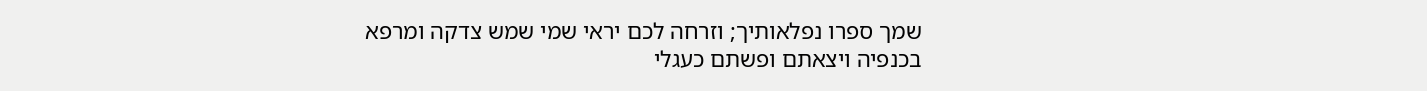שמך ספרו נפלאותיך; וזרחה לכם יראי שמי שמש צדקה ומרפא בכנפיה ויצאתם ופשתם כעגלי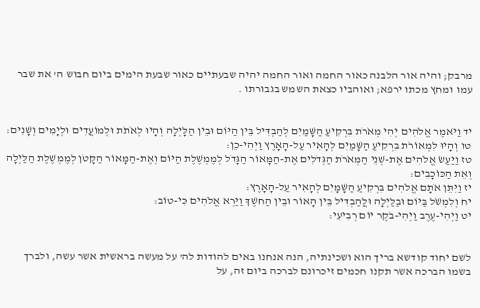מרבק; והיה אור הלבנה כאור החמה ואור החמה יהיה שבעתיים כאור שבעת הימים ביום חבוש ה' את שבר עמו ומחץ מכתו ירפא; ואוהביו כצאת השמש בגבורתו .


יד וַיֹּאמֶר אֱלֹהִים יְהִי מְאֹרֹת בִּרְקִיעַ הַשָּׁמַיִם לְהַבְדִּיל בֵּין הַיּוֹם וּבֵין הַלָּיְלָה וְהָיוּ לְאֹתֹת וּלְמוֹעֲדִים וּלְיָמִים וְשָׁנִים:
טו וְהָיוּ לִמְאוֹרֹת בִּרְקִיעַ הַשָּׁמַיִם לְהָאִיר עַל-הָאָרֶץ וַיְהִי-כֵן:
טז וַיַּעַשׂ אֱלֹהִים אֶת-שְׁנֵי הַמְּאֹרֹת הַגְּדֹלִים אֶת-הַמָּאוֹר הַגָּדֹל לְמֶמְשֶׁלֶת הַיּוֹם וְאֶת-הַמָּאוֹר הַקָּטֹן לְמֶמְשֶׁלֶת הַלַּיְלָה וְאֵת הַכּוֹכָבִים:
יז וַיִּתֵּן אֹתָם אֱלֹהִים בִּרְקִיעַ הַשָּׁמָיִם לְהָאִיר עַל-הָאָרֶץ:
יח וְלִמְשֹׁל בַּיּוֹם וּבַלַּיְלָה וּלֲהַבְדִּיל בֵּין הָאוֹר וּבֵין הַחשֶׁךְ וַיַּרְא אֱלֹהִים כִּי-טוֹב:
יט וַיְהִי-עֶרֶב וַיְהִי-בֹקֶר יוֹם רְבִיעִי:


לשם יחוד קודשא בריך הוא ושכינתיה, הנה אנחנו באים להודות לה' על מעשה בראשית אשר עשה, ולברך בשמו הברכה אשר תקנו חכמים זיכרונם לברכה ביום זה, על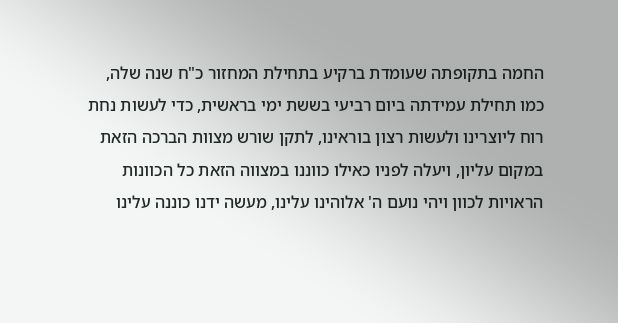החמה בתקופתה שעומדת ברקיע בתחילת המחזור כ"ח שנה שלה, כמו תחילת עמידתה ביום רביעי בששת ימי בראשית, כדי לעשות נחת רוח ליוצרינו ולעשות רצון בוראינו, לתקן שורש מצוות הברכה הזאת במקום עליון, ויעלה לפניו כאילו כווננו במצווה הזאת כל הכוונות הראויות לכוון ויהי נועם ה' אלוהינו עלינו, מעשה ידנו כוננה עלינו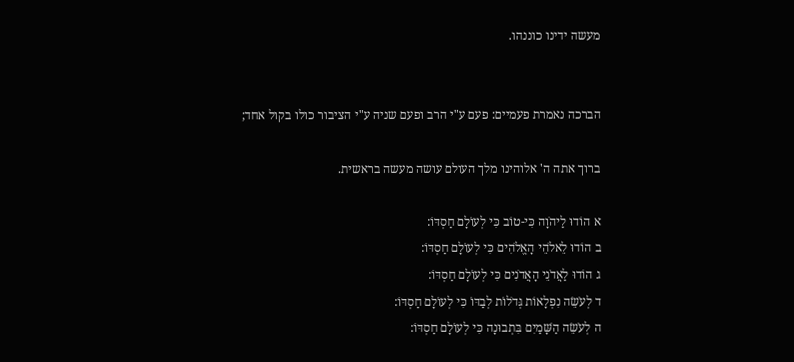מעשה ידינו כוננהו.


הברכה נאמרת פעמיים: פעם ע"י הרב ופעם שניה ע"י הציבור כולו בקול אחד;

ברוך אתה ה' אלוהינו מלך העולם עושה מעשה בראשית.

א הוֹדוּ לַיהֹוָה כִּי-טוֹב כִּי לְעוֹלָם חַסְדּוֹ:
ב הוֹדוּ לֵאלֹהֵי הָאֱלֹהִים כִּי לְעוֹלָם חַסְדּוֹ:
ג הוֹדוּ לַאֲדֹנֵי הָאֲדֹנִים כִּי לְעוֹלָם חַסְדּוֹ:
ד לְעֹשֵׂה נִפְלָאוֹת גְּדֹלוֹת לְבַדּוֹ כִּי לְעוֹלָם חַסְדּוֹ:
ה לְעֹשֵׂה הַשָּׁמַיִם בִּתְבוּנָה כִּי לְעוֹלָם חַסְדּוֹ: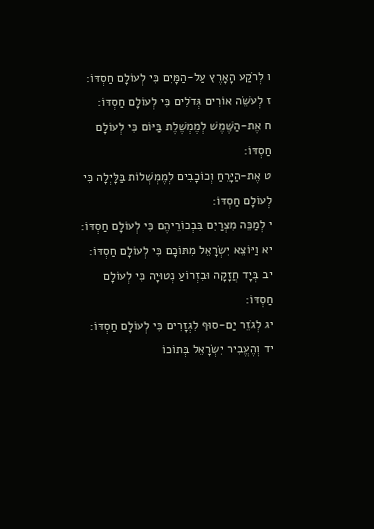ו לְרֹקַע הָאָרֶץ עַל-הַמָּיִם כִּי לְעוֹלָם חַסְדּוֹ:
ז לְעֹשֵׂה אוֹרִים גְּדֹלִים כִּי לְעוֹלָם חַסְדּוֹ:
ח אֶת-הַשֶּׁמֶשׁ לְמֶמְשֶׁלֶת בַּיּוֹם כִּי לְעוֹלָם חַסְדּוֹ:
ט אֶת-הַיָּרֵחַ וְכוֹכָבִים לְמֶמְשְׁלוֹת בַּלָּיְלָה כִּי לְעוֹלָם חַסְדּוֹ:
י לְמַכֵּה מִצְרַיִם בִּבְכוֹרֵיהֶם כִּי לְעוֹלָם חַסְדּוֹ:
יא וַיּוֹצֵא יִשְׂרָאֵל מִתּוֹכָם כִּי לְעוֹלָם חַסְדּוֹ:
יב בְּיָד חֲזָקָה וּבִזְרוֹעַ נְטוּיָה כִּי לְעוֹלָם חַסְדּוֹ:
יג לְגֹזֵר יַם-סוּף לִגְזָרִים כִּי לְעוֹלָם חַסְדּוֹ:
יד וְהֶעֱבִיר יִשְׂרָאֵל בְּתוֹכוֹ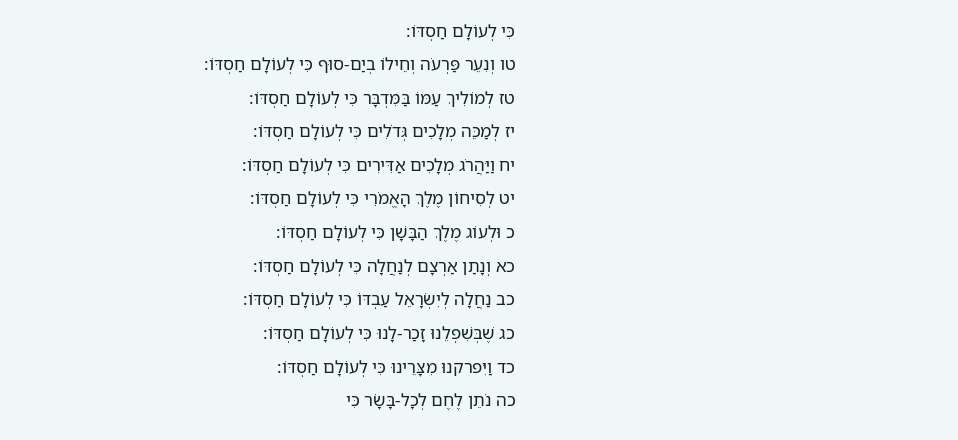כִּי לְעוֹלָם חַסְדּוֹ:
טו וְנִעֵר פַּרְעֹה וְחֵילוֹ בְיַם-סוּף כִּי לְעוֹלָם חַסְדּוֹ:
טז לְמוֹלִיךְ עַמּוֹ בַּמִּדְבָּר כִּי לְעוֹלָם חַסְדּוֹ:
יז לְמַכֵּה מְלָכִים גְּדֹלִים כִּי לְעוֹלָם חַסְדּוֹ:
יח וַיַּהֲרֹג מְלָכִים אַדִּירִים כִּי לְעוֹלָם חַסְדּוֹ:
יט לְסִיחוֹן מֶלֶךְ הָאֱמֹרִי כִּי לְעוֹלָם חַסְדּוֹ:
כ וּלְעוֹג מֶלֶךְ הַבָּשָׁן כִּי לְעוֹלָם חַסְדּוֹ:
כא וְנָתַן אַרְצָם לְנַחֲלָה כִּי לְעוֹלָם חַסְדּוֹ:
כב נַחֲלָה לְיִשְׂרָאֵל עַבְדּוֹ כִּי לְעוֹלָם חַסְדּוֹ:
כג שֶׁבְּשִׁפְלֵנוּ זָכַר-לָנוּ כִּי לְעוֹלָם חַסְדּוֹ:
כד וַיִּפרקנוּ מִצָּרֵינוּ כִּי לְעוֹלָם חַסְדּוֹ:
כה נֹתֵן לֶחֶם לְכָל-בָּשָׂר כִּי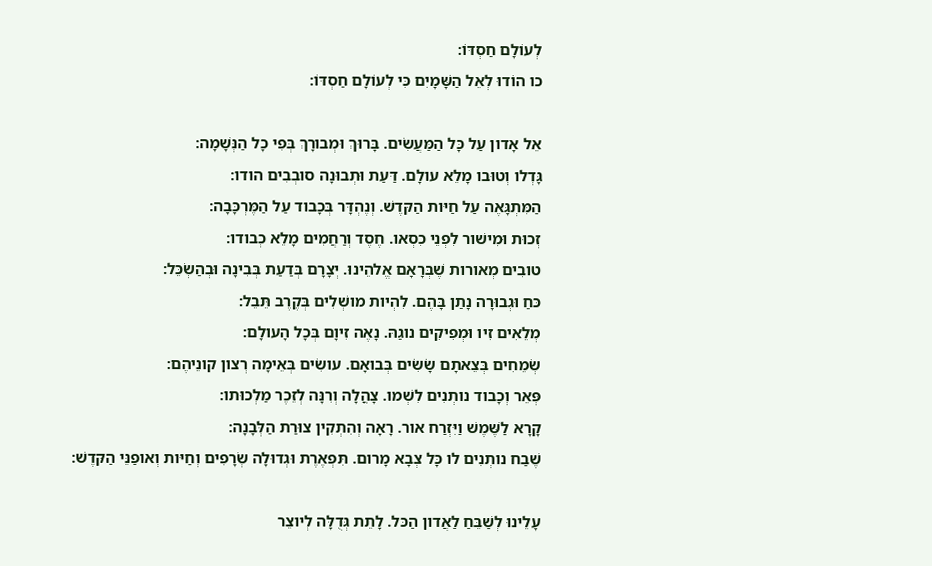לְעוֹלָם חַסְדּוֹ:
כו הוֹדוּ לְאֵל הַשָּׁמָיִם כִּי לְעוֹלָם חַסְדּוֹ:

אֵל אָדון עַל כָּל הַמַּעֲשִׂים. בָּרוּךְ וּמְבורָךְ בְּפִי כָל הַנְּשָׁמָה:
גָּדְלו וְטוּבו מָלֵא עולָם. דַּעַת וּתְבוּנָה סובְבִים הודו:
הַמִּתְגָּאֶה עַל חַיּות הַקּדֶשׁ. וְנֶהְדָּר בְּכָבוד עַל הַמֶּרְכָּבָה:
זְכוּת וּמִישׁור לִפְנֵי כִסְאו. חֶסֶד וְרַחֲמִים מָלֵא כְבודו:
טובִים מְאורות שֶׁבְּרָאָם אֱלהֵינוּ. יְצָרָם בְּדַעַת בְּבִינָה וּבְהַשְׂכֵּל:
כּחַ וּגְבוּרָה נָתַן בָּהֶם. לִהְיות מושְׁלִים בְּקֶרֶב תֵּבֵל:
מְלֵאִים זִיו וּמְפִיקִים נוגַהּ. נָאֶה זִיוָם בְּכָל הָעולָם:
שְׂמֵחִים בְּצֵאתָם שָׂשִׂים בְּבואָם. עושִׂים בְּאֵימָה רְצון קונֵיהֶם:
פְּאֵר וְכָבוד נותְנִים לִשְׁמו. צָהֳלָה וְרִנָּה לְזֵכֶר מַלְכוּתו:
קָרָא לַשֶּׁמֶשׁ וַיִּזְרַח אור. רָאָה וְהִתְקִין צוּרַת הַלְּבָנָה:
שֶׁבַח נותְנִים לו כָּל צְבָא מָרום. תִּפְאֶרֶת וּגְדוּלָה שְׂרָפִים וְחַיּות וְאופַנֵּי הַקּדֶשׁ:

עָלֵינוּ לְשַׁבֵּחַ לַאֲדון הַכּל. לָתֵת גְּדֻלָּה לְיוצֵר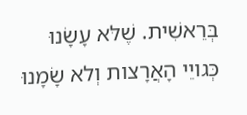בְּרֵאשִׁית. שֶׁלּא עָשָׂנוּ כְּגויֵי הָאֲרָצות וְלא שָׂמָנוּ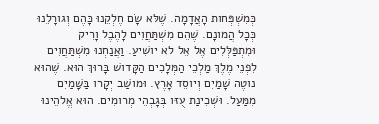כְּמִשְׁפְּחות הָאֲדָמָה. שֶׁלּא שָׂם חֶלְקֵנוּ כָּהֶם וְגורָלֵנוּ כְּכָל הֲמונָם. שֶׁהֵם מִשְׁתַּחֲוִים לָהֶבֶל וָרִיק וּמִתְפַּלְּלִים אֶל אֵל לא יושִׁיעַ. וַאֲנַחְנוּ מִשְׁתַּחֲוִים לִפְנֵי מֶלֶךְ מַלְכֵי הַמְּלָכִים הַקָּדושׁ בָּרוּךְ הוּא. שֶׁהוּא נוטֶה שָׁמַיִם וְיוסֵד אָרֶץ. וּמושַׁב יְקָרו בַּשָּׁמַיִם מִמַּעַל. וּשְׁכִינַת עֻזּו בְּגָבְהֵי מְרומִים. הוּא אֱלהֵינוּ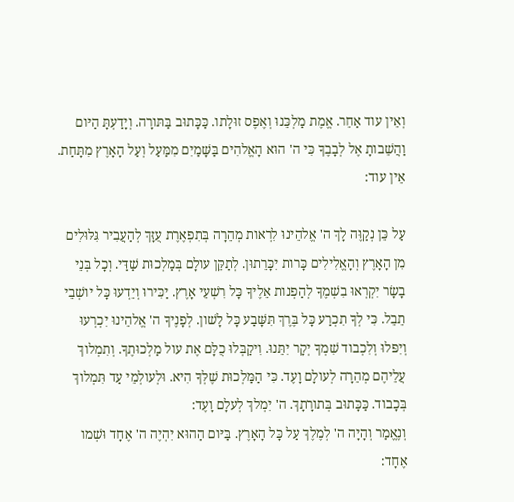וְאֵין עוד אַחֵר. אֱמֶת מַלְכֵּנוּ וְאֶפֶס זוּלָתו. כַּכָּתוּב בַּתּורָה. וְיָדַעְתָּ הַיּום וַהֲשֵׁבותָ אֶל לְבָבֶךָ כִּי ה' הוּא הָאֱלהִים בַּשָּׁמַיִם מִמַּעַל וְעַל הָאָרֶץ מִתָּחַת. אֵין עוד:

עַל כֵּן נְקַוֶּה לָךְ ה' אֱלהֵינוּ לִרְאות מְהֵרָה בְּתִפְאֶרֶת עֻזָּךְ לְהַעֲבִיר גִּלּוּלִים מִן הָאָרֶץ וְהָאֱלִילִים כָּרות יִכָּרֵתוּן. לְתַקֵּן עולָם בְּמַלְכוּת שַׁדַּי. וְכָל בְּנֵי בָשָׂר יִקְרְאוּ בִשְׁמֶךָ לְהַפְנות אֵלֶיךָ כָּל רִשְׁעֵי אָרֶץ. יַכִּירוּ וְיֵדְעוּ כָּל יושְׁבֵי תֵבֵל. כִּי לְךָ תִכְרַע כָּל בֶּרֶךְ תִּשָּׁבַע כָּל לָשׁון. לְפָנֶיךָ ה' אֱלהֵינוּ יִכְרְעוּ וְיִפּלוּ וְלִכְבוד שִׁמְךָ יְקָר יִתֵּנוּ. וִיקַבְּלוּ כֻלָּם אֶת עול מַלְכוּתֶךָ. וְתִמְלוךְ עֲלֵיהֶם מְהֵרָה לְעולָם וָעֶד. כִּי הַמַּלְכוּת שֶׁלְּךָ הִיא. וּלְעולְמֵי עַד תִּמְלוךְ בְּכָבוד. כַּכָּתוּב בְּתורָתָךְ. ה' יִמְלךְ לְעלָם וָעֶד:
וְנֶאֱמַר וְהָיָה ה' לְמֶלֶךְ עַל כָּל הָאָרֶץ. בַּיּום הַהוּא יִהְיֶה ה' אֶחָד וּשְׁמו אֶחָד: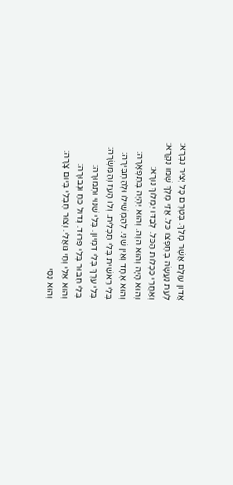אֲדון עולָם אֲשֶׁר מָלַךְ. בְּטֶרֶם כָּל יְצִיר נִבְרָא:
לְעֵת נַעֲשָׂה בְחֶפְצו כּל. אֲזַי מֶלֶךְ שְׁמו נִקְרָא:
וְאַחֲרֵי כִּכְלות הַכּל. לְבַדּו יִמְלוךְ נורָא:
וְהוּא הָיָה וְהוּא הוֶה. וְהוּא יִהְיֶה בְּתִפְאָרָה:
וְהוּא אֶחָד וְאֵין שֵׁנִי. לְהַמְשִׁילו וּלְהַחְבִּירָה:
בְּלִי רֵאשִׁית בְּלִי תַכְלִית. וְלו הָעז וְהַמִּשְׂרָה:
בְּלִי עֵרֶךְ בְּלִי דִמְיון. בְּלִי שִׁנּוּי וּתְמוּרָה:
בְּלִי חִבּוּר בְּלִי פִּרוּד. גְּדול כּחַ וּגְבוּרָה:
וְהוּא אֵלִי וְחַי גּואֲלִי. וְצוּר חֶבְלִי בְּיום צָרָה:
וְהוּא נִסִּי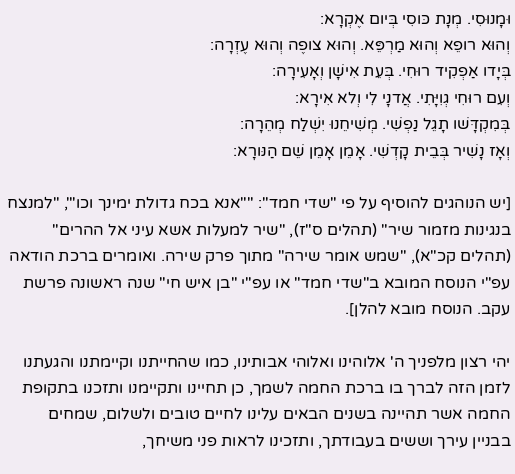וּמָנוּסִי. מְנָת כּוסִי בְּיום אֶקְרָא:
וְהוּא רופֵא וְהוּא מַרְפֵּא. וְהוּא צופֶה וְהוּא עֶזְרָה:
בְּיָדו אַפְקִיד רוּחִי. בְּעֵת אִישָׁן וְאָעִירָה:
וְעִם רוּחִי גְוִיָּתִי. אֲדנָי לִי וְלא אִירָא:
בְּמִקְדָּשׁו תָגֵל נַפְשִׁי. מְשִׁיחֵנוּ יִשְׁלַח מְהֵרָה:
וְאָז נָשִׁיר בְּבֵית קָדְשִׁי. אָמֵן אָמֵן שֵׁם הַנּורָא:

[יש הנוהגים להוסיף על פי "שדי חמד": ""אנא בכח גדולת ימינך וכו'", "למנצח בנגינות מזמור שיר" (תהלים ס"ז), "שיר למעלות אשא עיני אל ההרים" (תהלים קכ"א), "שמש אומר שירה" מתוך פרק שירה. ואומרים ברכת הודאה עפ"י הנוסח המובא ב"שדי חמד" או עפ"י "בן איש חי" שנה ראשונה פרשת עקב. הנוסח מובא להלן].

יהי רצון מלפניך ה' אלוהינו ואלוהי אבותינו, כמו שהחייתנו וקיימתנו והגעתנו לזמן הזה לברך בו ברכת החמה לשמך, כן תחיינו ותקיימנו ותזכנו בתקופת החמה אשר תהיינה בשנים הבאים עלינו לחיים טובים ולשלום, שמחים בבניין עירך וששים בעבודתך, ותזכינו לראות פני משיחך,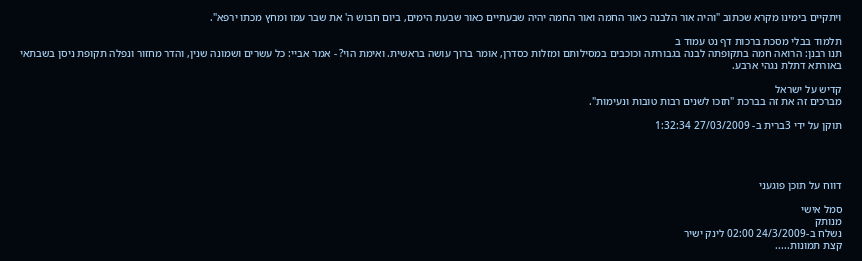ויתקיים בימינו מקרא שכתוב "והיה אור הלבנה כאור החמה ואור החמה יהיה שבעתיים כאור שבעת הימים, ביום חבוש ה' את שבר עמו ומחץ מכתו ירפא".

תלמוד בבלי מסכת ברכות דף נט עמוד ב
תנו רבנן: הרואה חמה בתקופתה לבנה בגבורתה וכוכבים במסילותם ומזלות כסדרן, אומר ברוך עושה בראשית. ואימת הוי? - אמר אביי: כל עשרים ושמונה שנין, והדר מחזור ונפלה תקופת ניסן בשבתאי באורתא דתלת נגהי ארבע.

קדיש על ישראל
מברכים זה את זה בברכת "תזכו לשנים רבות טובות ונעימות".

תוקן על ידי 3ברית ב- 27/03/2009 1:32:34




דווח על תוכן פוגעני

סמל אישי
מנותק
נשלח ב-24/3/2009 02:00 לינק ישיר
קצת תמונות.....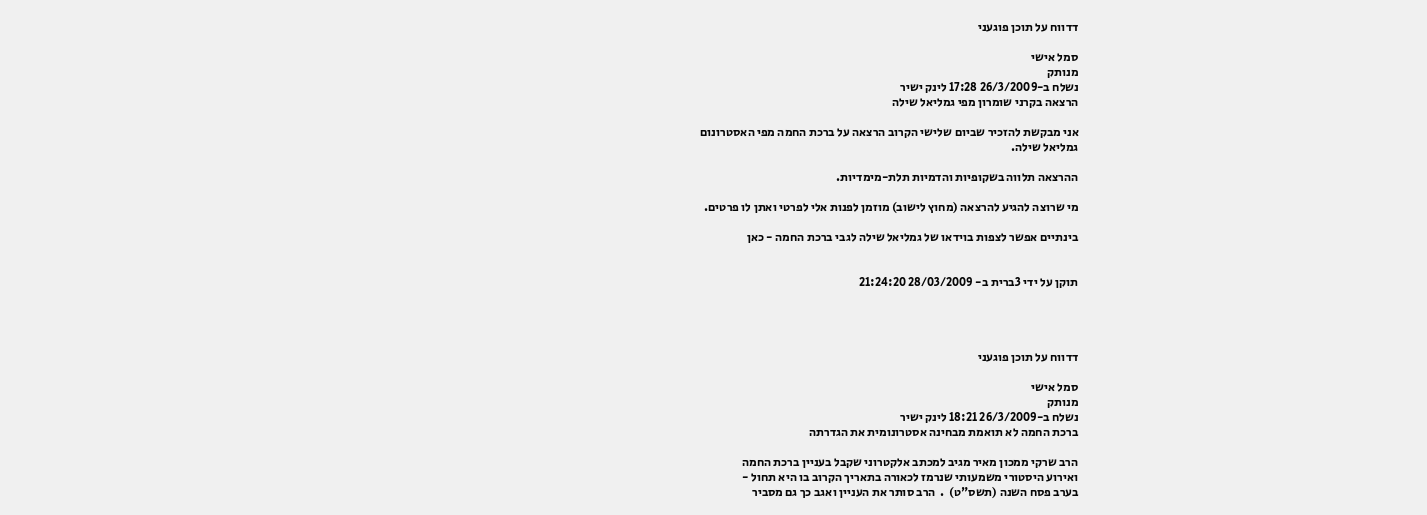דדווח על תוכן פוגעני

סמל אישי
מנותק
נשלח ב-26/3/2009 17:28 לינק ישיר
הרצאה בקרני שומרון מפי גמליאל שילה

אני מבקשת להזכיר שביום שלישי הקרוב הרצאה על ברכת החמה מפי האסטרונום
גמליאל שילה.

ההרצאה תלווה בשקופיות והדמיות תלת-מימדיות.

מי שרוצה להגיע להרצאה (מחוץ לישוב) מוזמן לפנות אלי לפרטי ואתן לו פרטים.

בינתיים אפשר לצפות בוידאו של גמליאל שילה לגבי ברכת החמה - כאן


תוקן על ידי 3ברית ב- 28/03/2009 21:24:20




דדווח על תוכן פוגעני

סמל אישי
מנותק
נשלח ב-26/3/2009 18:21 לינק ישיר
ברכת החמה לא תואמת מבחינה אסטרונומית את הגדרתה

הרב שרקי ממכון מאיר מגיב למכתב אלקטרוני שקבל בעניין ברכת החמה
ואירוע היסטורי משמעותי שנרמז לכאורה בתאריך הקרוב בו היא תחול -
בערב פסח השנה (תשס"ט)  .  הרב סותר את העניין ואגב כך גם מסביר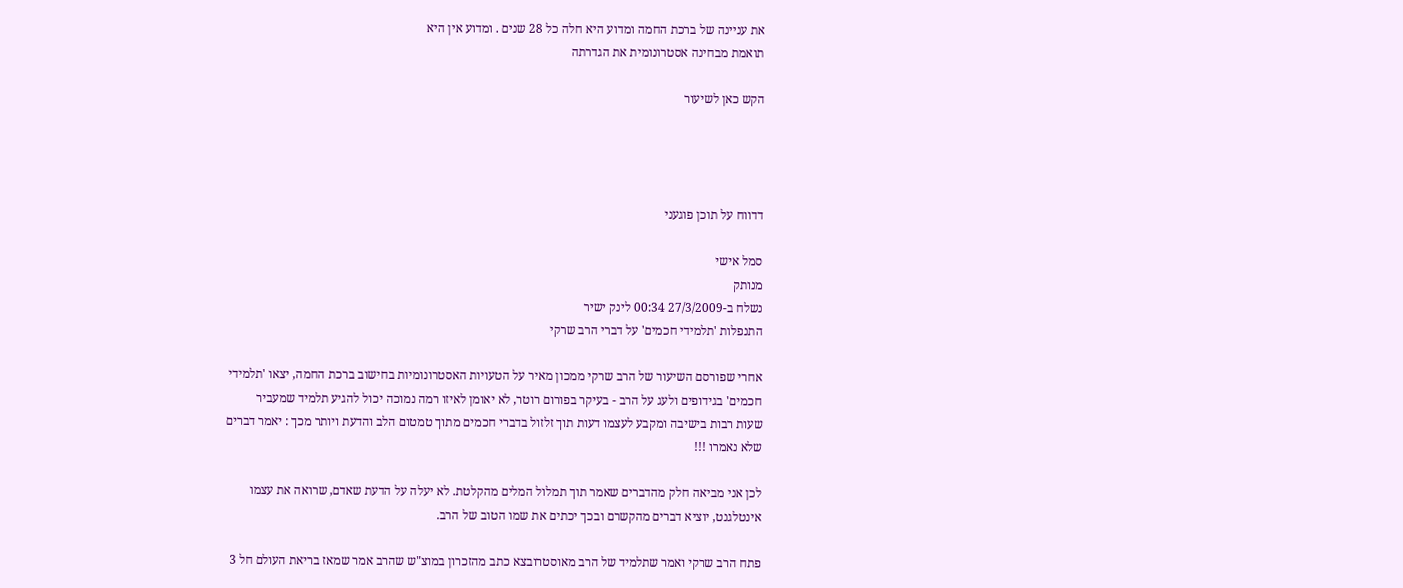את עניינה של ברכת החמה ומדוע היא חלה כל 28 שנים . ומדוע אין היא
תואמת מבחינה אסטרונומית את הגדרתה

הקש כאן לשיעור




דדווח על תוכן פוגעני

סמל אישי
מנותק
נשלח ב-27/3/2009 00:34 לינק ישיר
התנפלות 'תלמידי חכמים' על דברי הרב שרקי

אחרי שפורסם השיעור של הרב שרקי ממכון מאיר על הטעויות האסטרונומיות בחישוב ברכת החמה, יצאו 'תלמידי
חכמים' בגידופים ולעג על הרב - בעיקר בפורום רוטר, לא יאומן לאיזו רמה נמוכה יכול להגיע תלמיד שמעביר
שעות רבות בישיבה ומקבע לעצמו דעות תוך זלזול בדברי חכמים מתוך טמטום הלב והדעת ויותר מכך : יאמר דברים
שלא נאמרו !!!

לכן אני מביאה חלק מהדברים שאמר תוך תמלול המלים מהקלטת. לא יעלה על הדעת שאדם, שרואה את עצמו
אינטלגנט, יוציא דברים מהקשרם ובכך יכתים את שמו הטוב של הרב.

פתח הרב שרקי ואמר שתלמיד של הרב מאוסטרובצא כתב מהזכרון במוצ"ש שהרב אמר שמאז בריאת העולם חל 3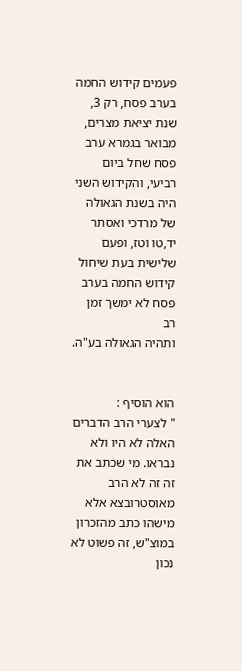פעמים קידוש החמה בערב פסח, רק 3, שנת יציאת מצרים, מבואר בגמרא ערב פסח שחל ביום רביעי, והקידוש השני
היה בשנת הגאולה של מרדכי ואסתר יד,טו וטז, ופעם שלישית בעת שיחול קידוש החמה בערב פסח לא ימשך זמן רב
ותהיה הגאולה בע"ה.


הוא הוסיף :
" לצערי הרב הדברים האלה לא היו ולא נבראו. מי שכתב את זה זה לא הרב מאוסטרובצא אלא מישהו כתב מהזכרון
במוצ"ש, זה פשוט לא נכון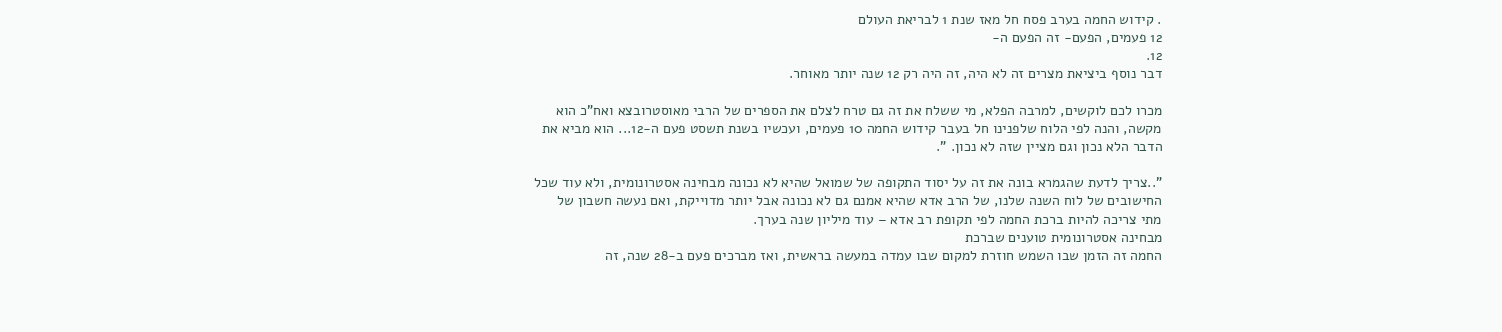. קידוש החמה בערב פסח חל מאז שנת 1 לבריאת העולם
12 פעמים, הפעם- זה הפעם ה-
12.
דבר נוסף ביציאת מצרים זה לא היה, זה היה רק 12 שנה יותר מאוחר.

מכרו לכם לוקשים, למרבה הפלא, מי ששלח את זה גם טרח לצלם את הספרים של הרבי מאוסטרובצא ואח"כ הוא
מקשה, והנה לפי הלוח שלפנינו חל בעבר קידוש החמה 10 פעמים, ועכשיו בשנת תשסט פעם ה-12... הוא מביא את
הדבר הלא נכון וגם מציין שזה לא נכון. ".

"..צריך לדעת שהגמרא בונה את זה על יסוד התקופה של שמואל שהיא לא נכונה מבחינה אסטרונומית, ולא עוד שכל
החישובים של לוח השנה שלנו, של הרב אדא שהיא אמנם גם לא נכונה אבל יותר מדוייקת, ואם נעשה חשבון של
מתי צריכה להיות ברכת החמה לפי תקופת רב אדא – עוד מיליון שנה בערך.
מבחינה אסטרונומית טוענים שברכת
החמה זה הזמן שבו השמש חוזרת למקום שבו עמדה במעשה בראשית, ואז מברכים פעם ב-28 שנה, זה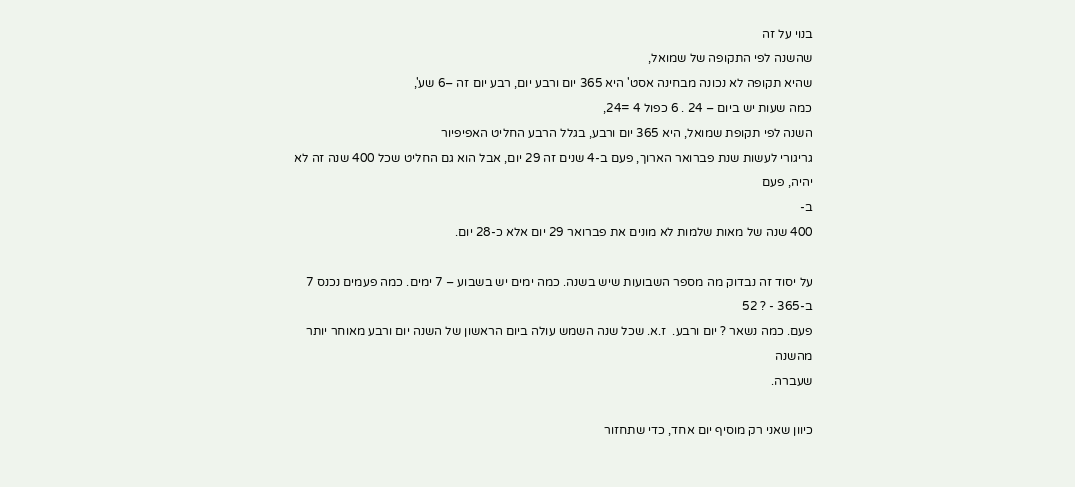בנוי על זה
שהשנה לפי התקופה של שמואל,
שהיא תקופה לא נכונה מבחינה אסט' היא 365 יום ורבע יום, רבע יום זה –6 שע',
כמה שעות יש ביום – 24 . 6 כפול 4 =24,
השנה לפי תקופת שמואל, היא 365 יום ורבע, בגלל הרבע החליט האפיפיור
גריגורי לעשות שנת פברואר הארוך, פעם ב-4 שנים זה 29 יום, אבל הוא גם החליט שכל 400 שנה זה לא יהיה, פעם
ב-
400 שנה של מאות שלמות לא מונים את פברואר 29 יום אלא כ-28 יום.

על יסוד זה נבדוק מה מספר השבועות שיש בשנה. כמה ימים יש בשבוע – 7 ימים. כמה פעמים נכנס 7 ב-365 - ? 52
פעם. כמה נשאר ? יום ורבע.  ז.א. שכל שנה השמש עולה ביום הראשון של השנה יום ורבע מאוחר יותר מהשנה
שעברה.

כיוון שאני רק מוסיף יום אחד, כדי שתחזור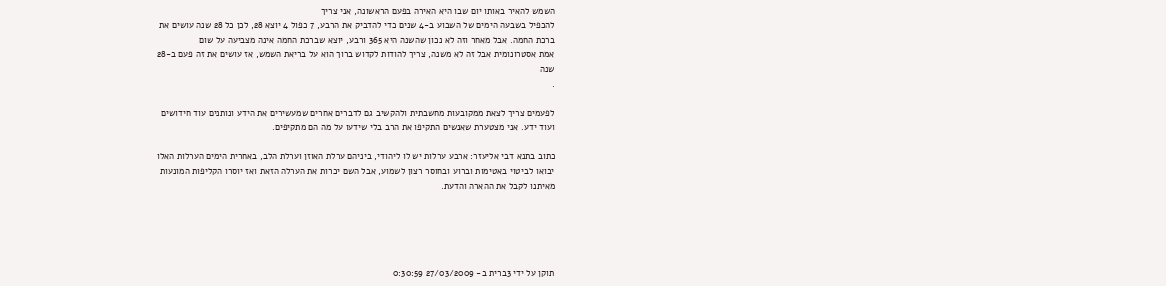השמש להאיר באותו יום שבו היא האירה בפעם הראשונה, אני צריך
להכפיל בשבעה הימים של השבוע ב-4 שנים כדי להדביק את הרבע, 7 כפול 4 יוצא 28, לכן כל 28 שנה עושים את
ברכת החמה. אבל מאחר וזה לא נכון שהשנה היא 365 ורבע, יוצא שברכת החמה אינה מצביעה על שום
אמת אסטרונומית אבל זה לא משנה, צריך להודות לקדוש ברוך הוא על בריאת השמש, אז עושים את זה פעם ב-28
שנה
.

לפעמים צריך לצאת ממקובעות מחשבתית ולהקשיב גם לדברים אחרים שמעשירים את הידע ונותנים עוד חידושים
ועוד ידע. אני מצטערת שאנשים התקיפו את הרב בלי שידעו על מה הם מתקיפים.

כתוב בתנא דבי אליעזר: ארבע ערלות יש לו ליהודי, ביניהם ערלת האוזן וערלת הלב, באחרית הימים הערלות האלו
יבואו לביטוי באטימות וברוע ובחוסר רצון לשמוע, אבל השם יכרות את הערלה הזאת ואז יוסרו הקליפות המונעות
מאיתנו לקבל את ההארה והדעת.





תוקן על ידי 3ברית ב- 27/03/2009 0:30:59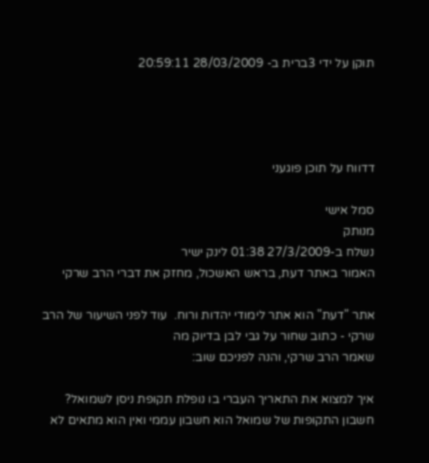תוקן על ידי 3ברית ב- 28/03/2009 20:59:11




דדווח על תוכן פוגעני

סמל אישי
מנותק
נשלח ב-27/3/2009 01:38 לינק ישיר
האמור באתר דעת, בראש האשכול, מחזק את דברי הרב שרקי

אתר "דעת" הוא אתר לימודי יהדות ורוח.  עוד לפני השיעור של הרב שרקי - כתוב שחור על גבי לבן בדיוק מה
שאמר הרב שרקי, והנה לפניכם שוב:

איך למצוא את התאריך העברי בו נופלת תקופת ניסן לשמואל?
חשבון התקופות של שמואל הוא חשבון עממי ואין הוא מתאים לא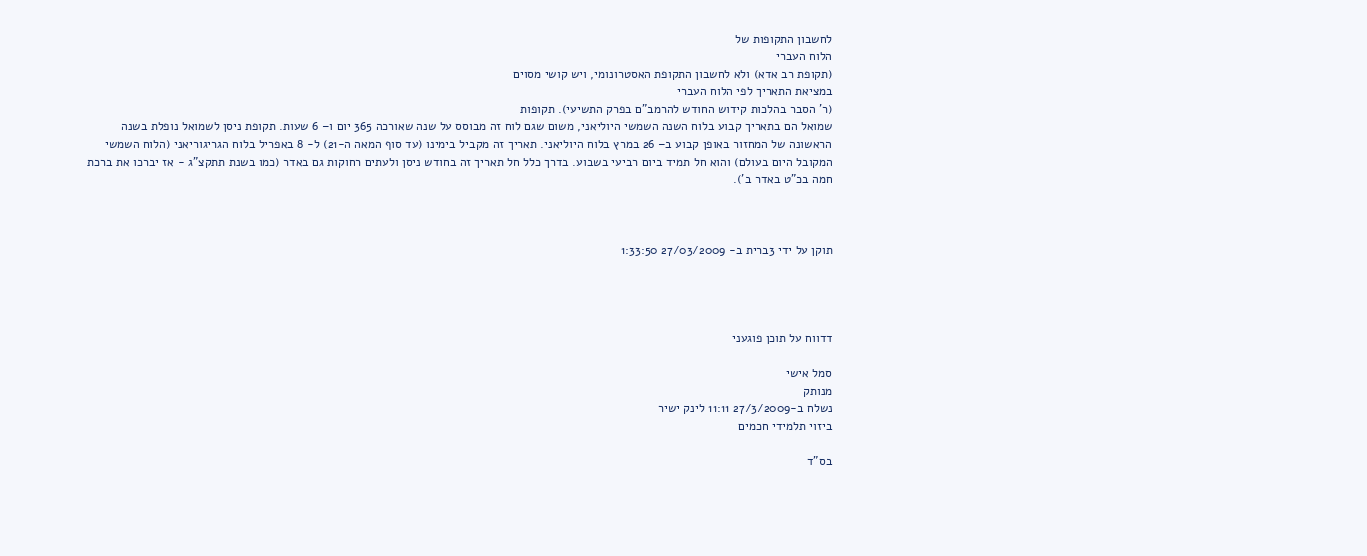לחשבון התקופות של
הלוח העברי
(תקופת רב אדא) ולא לחשבון התקופת האסטרונומי, ויש קושי מסוים
במציאת התאריך לפי הלוח העברי
(ר' הסבר בהלכות קידוש החודש להרמב"ם בפרק התשיעי). תקופות
שמואל הם בתאריך קבוע בלוח השנה השמשי היוליאני, משום שגם לוח זה מבוסס על שנה שאורכה 365 יום ו– 6 שעות. תקופת ניסן לשמואל נופלת בשנה הראשונה של המחזור באופן קבוע ב– 26 במרץ בלוח היוליאני. תאריך זה מקביל בימינו (עד סוף המאה ה-21) ל- 8 באפריל בלוח הגריגוריאני (הלוח השמשי המקובל היום בעולם) והוא חל תמיד ביום רביעי בשבוע. בדרך כלל חל תאריך זה בחודש ניסן ולעתים רחוקות גם באדר (כמו בשנת תתקצ"ג - אז יברכו את ברכת חמה בכ"ט באדר ב').



תוקן על ידי 3ברית ב- 27/03/2009 1:33:50




דדווח על תוכן פוגעני

סמל אישי
מנותק
נשלח ב-27/3/2009 11:11 לינק ישיר
ביזוי תלמידי חכמים

בס"ד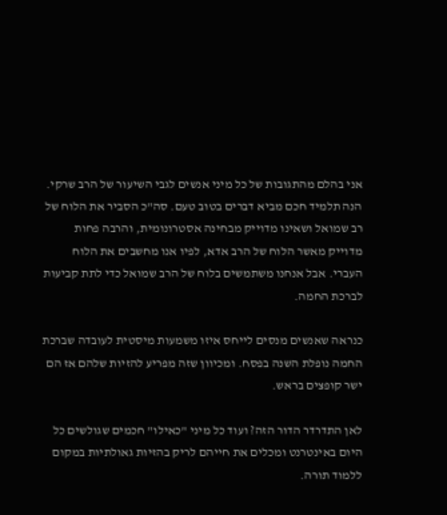אני בהלם מהתגובות של כל מיני אנשים לגבי השיעור של הרב שרקי. הנה תלמיד חכם מביא דברים בטוב טעם. סה"כ הסביר את הלוח של רב שמואל ושאינו מדוייק מבחינה אסטרונומית, והרבה פחות מדוייק מאשר הלוח של הרב אדא, לפיו אנו מחשבים את הלוח העברי. אבל אנחנו משתמשים בלוח של הרב שמואל כדי לתת קביעות לברכת החמה.

כנראה שאנשים מנסים לייחס איזו משמעות מיסטית לעובדה שברכת החמה נופלת השנה בפסח. ומכיוון שזה מפריע להזיות שלהם אז הם ישר קופצים בראש.

לאן התדרדר הדור הזה? ועוד כל מיני "כאילו" חכמים שגולשים כל היום באינטרנט ומכלים את חייהם לריק בהזיות גאולתיות במקום ללמוד תורה.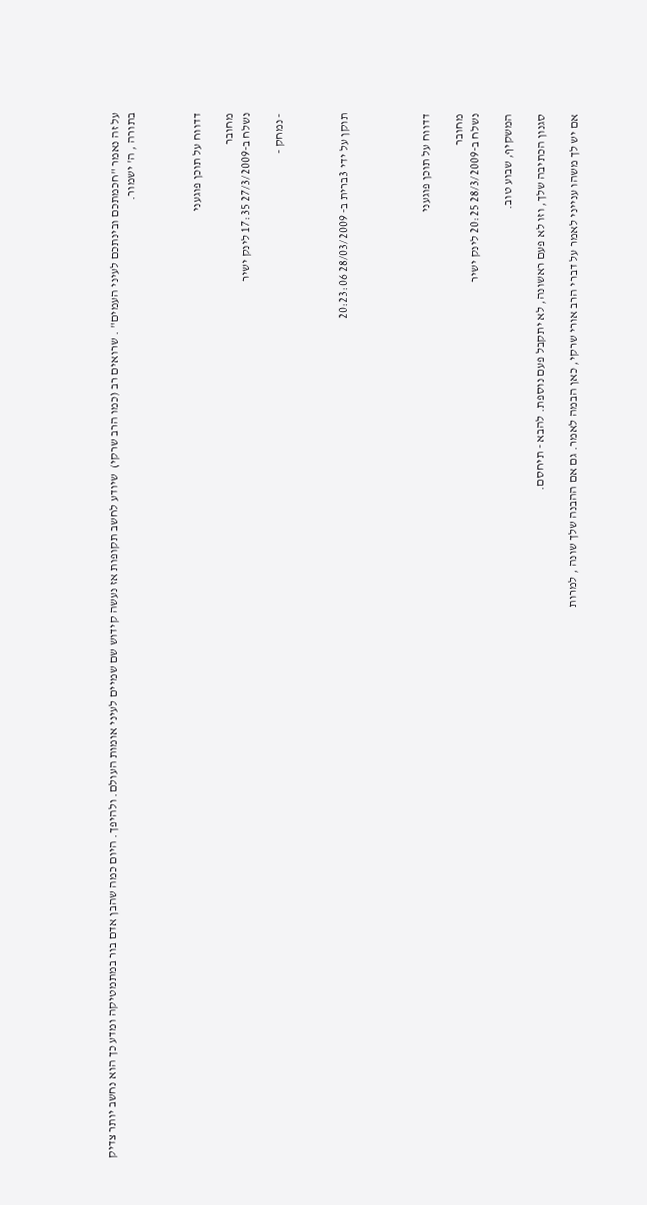על זה נאמר "חכמתכם ובינתכם לעיני העמים" . שרואים רב (כמו הרב שרקי)  שיודע לחשב תקופות אז נעשה קידוש שם שמיים לעיני אומות העולם. ולהיפך. היום כמה שהבן אדם בור במתמטיקה ומדע כך הוא נחשב יותר צדיק בתורה , ה' ישמור.



דדווח על תוכן פוגעני

מחובר
נשלח ב-27/3/2009 17:35 לינק ישיר

- נמחק -



תוקן על ידי 3ברית ב- 28/03/2009 20:23:06




דדווח על תוכן פוגעני

מחובר
נשלח ב-28/3/2009 20:25 לינק ישיר

המשקיף, שבוע טוב.

סגנון הכתיבה שלך, וזו לא פעם ראשונה, לא יתקבל פעם נוספת. להבא - תיחסם.

אם יש לך משהו ענייני לאמר על דברי הרב אורי שרקי, כאן הבמה לאמר. גם אם ההבנה שלך שונה , למרות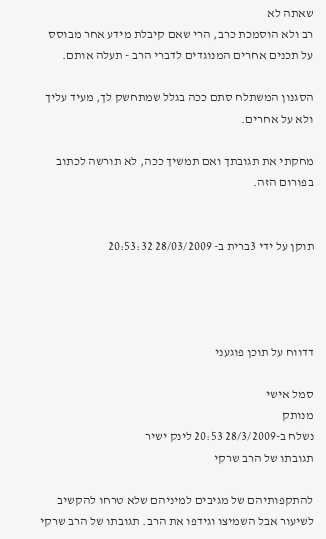שאתה לא
רב ולא הוסמכת כרב, הרי שאם קיבלת מידע אחר מבוסס על תכנים אחרים המנוגדים לדברי הרב - תעלה אותם.

הסגנון המשתלח סתם ככה בגלל שמתחשק לך, מעיד עליך ולא על אחרים.

מחקתי את תגובתך ואם תמשיך ככה, לא תורשה לכתוב בפורום הזה.


תוקן על ידי 3ברית ב- 28/03/2009 20:53:32




דדווח על תוכן פוגעני

סמל אישי
מנותק
נשלח ב-28/3/2009 20:53 לינק ישיר
תגובתו של הרב שרקי

להתקפותיהם של מגיבים למיניהם שלא טרחו להקשיב לשיעור אבל השמיצו וגידפו את הרב. תגובתו של הרב שרקי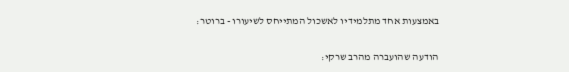באמצעות אחד מתלמידיו לאשכול המתייחס לשיעורו - ברוטר:

הודעה שהועברה מהרב שרקי: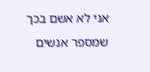אני לא אשם בכך שמספר אנשים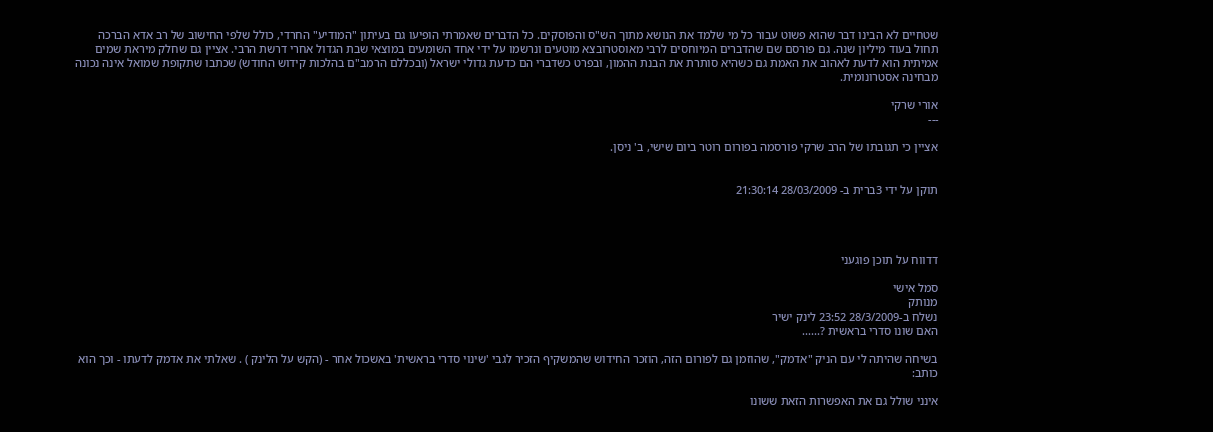שטחיים לא הבינו דבר שהוא פשוט עבור כל מי שלמד את הנושא מתוך הש"ס והפוסקים. כל הדברים שאמרתי הופיעו גם בעיתון "המודיע" החרדי, כולל שלפי החישוב של רב אדא הברכה תחול בעוד מיליון שנה. גם פורסם שם שהדברים המיוחסים לרבי מאוסטרובצא מוטעים ונרשמו על ידי אחד השומעים במוצאי שבת הגדול אחרי דרשת הרבי. אציין גם שחלק מיראת שמים אמיתית הוא לדעת לאהוב את האמת גם כשהיא סותרת את הבנת ההמון, ובפרט כשדברי הם כדעת גדולי ישראל (ובכללם הרמב"ם בהלכות קידוש החודש) שכתבו שתקופת שמואל אינה נכונה מבחינה אסטרונומית.

אורי שרקי
---

אציין כי תגובתו של הרב שרקי פורסמה בפורום רוטר ביום שישי, ב' ניסן.


תוקן על ידי 3ברית ב- 28/03/2009 21:30:14




דדווח על תוכן פוגעני

סמל אישי
מנותק
נשלח ב-28/3/2009 23:52 לינק ישיר
האם שונו סדרי בראשית ?......

בשיחה שהיתה לי עם הניק "אדמק", שהוזמן גם לפורום הזה, הוזכר החידוש שהמשקיף הזכיר לגבי 'שינוי סדרי בראשית' באשכול אחר - (הקש על הלינק ) . שאלתי את אדמק לדעתו - וכך הוא כותב:

אינני שולל גם את האפשרות הזאת ששונו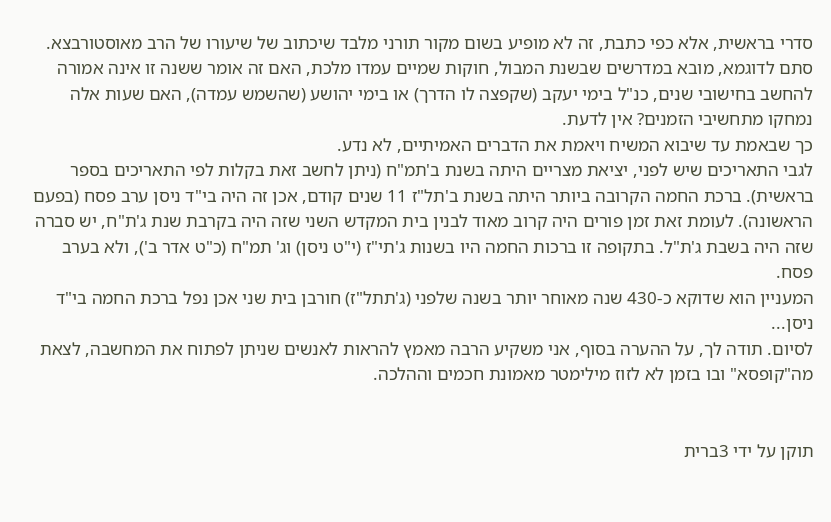סדרי בראשית, אלא כפי כתבת, זה לא מופיע בשום מקור תורני מלבד שיכתוב של שיעורו של הרב מאוסטורבצא. סתם לדוגמא, מובא במדרשים שבשנת המבול, חוקות שמיים עמדו מלכת, האם זה אומר ששנה זו אינה אמורה להחשב בחישובי שנים, כנ"ל בימי יעקב (שקפצה לו הדרך) או בימי יהושע (שהשמש עמדה), האם שעות אלה נמחקו מתחשיבי הזמנים? אין לדעת.
כך שבאמת עד שיבוא המשיח ויאמת את הדברים האמיתיים, לא נדע.
לגבי התאריכים שיש לפני, יציאת מצריים היתה בשנת ב'תמ"ח (ניתן לחשב זאת בקלות לפי התאריכים בספר בראשית). ברכת החמה הקרובה ביותר היתה בשנת ב'תל"ז 11 שנים קודם, אכן זה היה בי"ד ניסן ערב פסח (בפעם הראשונה). לעומת זאת זמן פורים היה קרוב מאוד לבנין בית המקדש השני שזה היה בקרבת שנת ג'ת"ח, יש סברה שזה היה בשבת ג'ת"ל. בתקופה זו ברכות החמה היו בשנות ג'תי"ז (י"ט ניסן) וג' תמ"ח (כ"ט אדר ב'), ולא בערב פסח.
המעניין הוא שדוקא כ-430 שנה מאוחר יותר בשנה שלפני (ג'תתל"ז) חורבן בית שני אכן נפל ברכת החמה בי"ד ניסן...
לסיום. תודה לך, על ההערה בסוף, אני משקיע הרבה מאמץ להראות לאנשים שניתן לפתוח את המחשבה, לצאת מה"קופסא" ובו בזמן לא לזוז מילימטר מאמונת חכמים וההלכה.


תוקן על ידי 3ברית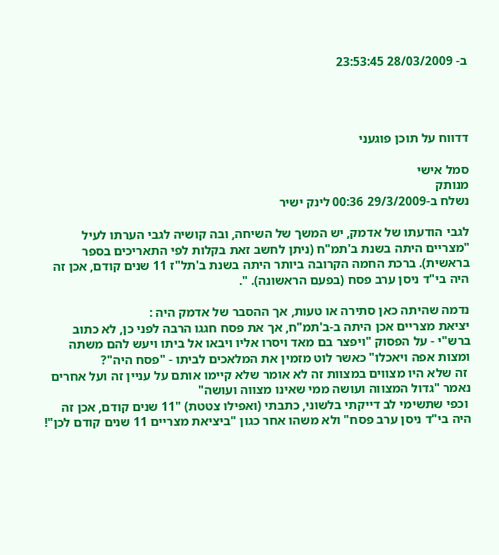ב- 28/03/2009 23:53:45




דדווח על תוכן פוגעני

סמל אישי
מנותק
נשלח ב-29/3/2009 00:36 לינק ישיר

לגבי הודעתו של אדמק, יש המשך של השיחה, ובה קושיה לגבי הערתו לעיל "מצריים היתה בשנת ב'תמ"ח (ניתן לחשב זאת בקלות לפי התאריכים בספר בראשית). ברכת החמה הקרובה ביותר היתה בשנת ב'תל"ז 11 שנים קודם, אכן זה היה בי"ד ניסן ערב פסח (בפעם הראשונה). ".

נדמה שהיתה כאן סתירה או טעות, אך ההסבר של אדמק היה :
יציאת מצריים אכן היתה ב-ב'תמ"ח, אך את פסח חגגו הרבה לפני כן, לא כתוב ברש"י - על הפסוק "ויפצר בם מאד ויסרו אליו ויבאו אל ביתו ויעש להם משתה ומצות אפה ויאכלו" כאשר לוט מזמין את המלאכים לביתו - "פסח היה"?
 זה שלא היו מצווים במצוות זה לא אומר שלא קיימו אותם על עניין זה ועל אחרים נאמר "גדול המצווה ועושה ממי שאינו מצווה ועושה"
 וכפי שתשימי לב דייקתי בלשוני, כתבתי (ואפילו צטטת) "11 שנים קודם, אכן זה היה בי"ד ניסן ערב פסח" ולא משהו אחר כגון "ביציאת מצריים 11 שנים קודם לכן"!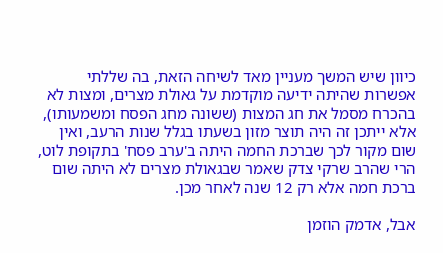כיוון שיש המשך מעניין מאד לשיחה הזאת, בה שללתי אפשרות שהיתה ידיעה מוקדמת על גאולת מצרים, ומצות לא בהכרח מסמל את חג המצות (ששונה מחג הפסח ומשמעותו), אלא ייתכן זה היה תוצר מזון בשעתו בגלל שנות הרעב, ואין שום מקור לכך שברכת החמה היתה ב'ערב פסח' בתקופת לוט, הרי שהרב שרקי צדק שאמר שבגאולת מצרים לא היתה שום ברכת חמה אלא רק 12 שנה לאחר מכן.

אבל, אדמק הוזמן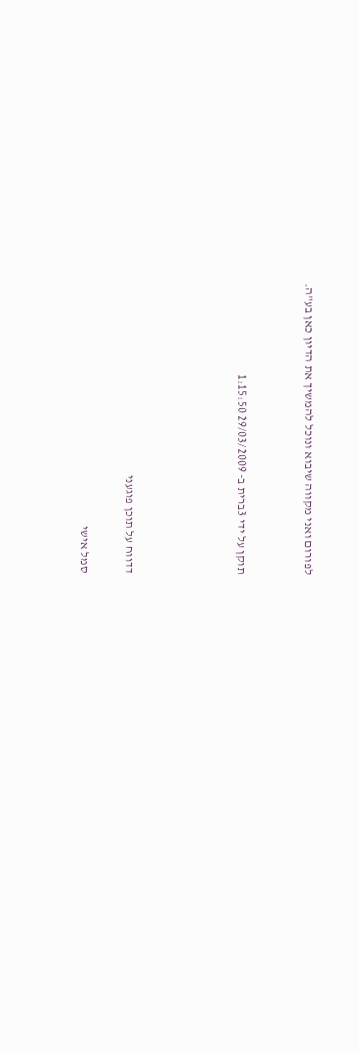לפורום ואני מקווה שיבוא ונוכל להמשיך את הדיון כאן בע"ה.


תוקן על ידי 3ברית ב- 29/03/2009 1:15:50




דדווח על תוכן פוגעני

סמל אישי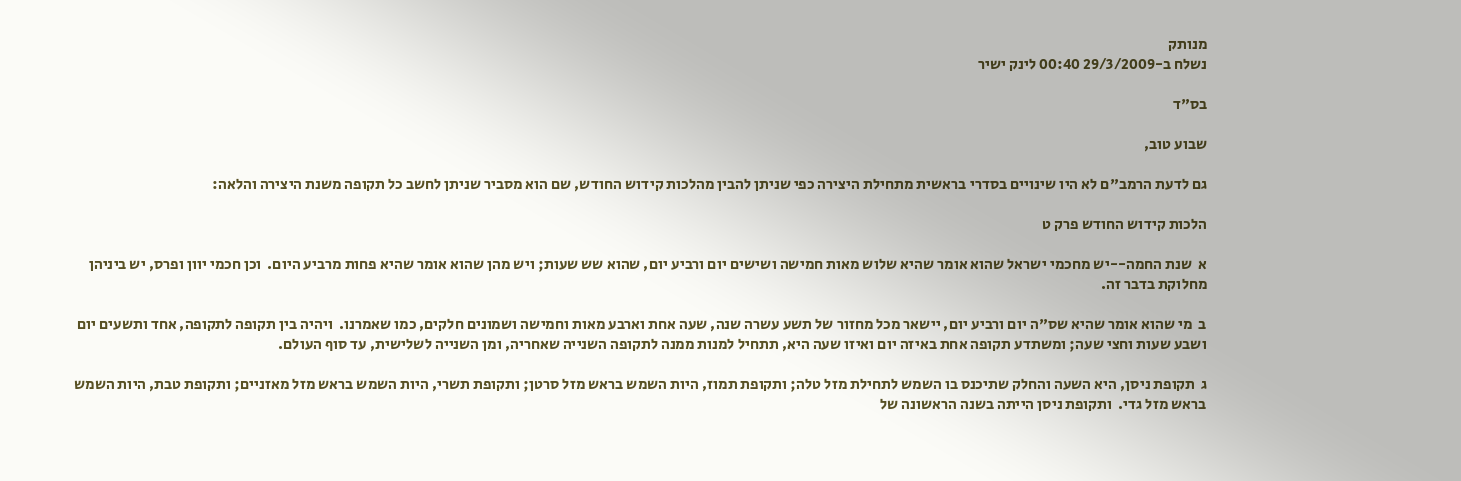מנותק
נשלח ב-29/3/2009 00:40 לינק ישיר

בס"ד

שבוע טוב,

גם לדעת הרמב"ם לא היו שינויים בסדרי בראשית מתחילת היצירה כפי שניתן להבין מהלכות קידוש החודש, שם הוא מסביר שניתן לחשב כל תקופה משנת היצירה והלאה:

הלכות קידוש החודש פרק ט

א  שנת החמה--יש מחכמי ישראל שהוא אומר שהיא שלוש מאות חמישה ושישים יום ורביע יום, שהוא שש שעות; ויש מהן שהוא אומר שהיא פחות מרביע היום.  וכן חכמי יוון ופרס, יש ביניהן מחלוקת בדבר זה.

ב  מי שהוא אומר שהיא שס"ה יום ורביע יום, יישאר מכל מחזור של תשע עשרה שנה, שעה אחת וארבע מאות וחמישה ושמונים חלקים, כמו שאמרנו.  ויהיה בין תקופה לתקופה, אחד ותשעים יום ושבע שעות וחצי שעה; ומשתדע תקופה אחת באיזה יום ואיזו שעה היא, תתחיל למנות ממנה לתקופה השנייה שאחריה, ומן השנייה לשלישית, עד סוף העולם.

ג  תקופת ניסן, היא השעה והחלק שתיכנס בו השמש לתחילת מזל טלה; ותקופת תמוז, היות השמש בראש מזל סרטן; ותקופת תשרי, היות השמש בראש מזל מאזניים; ותקופת טבת, היות השמש בראש מזל גדי.  ותקופת ניסן הייתה בשנה הראשונה של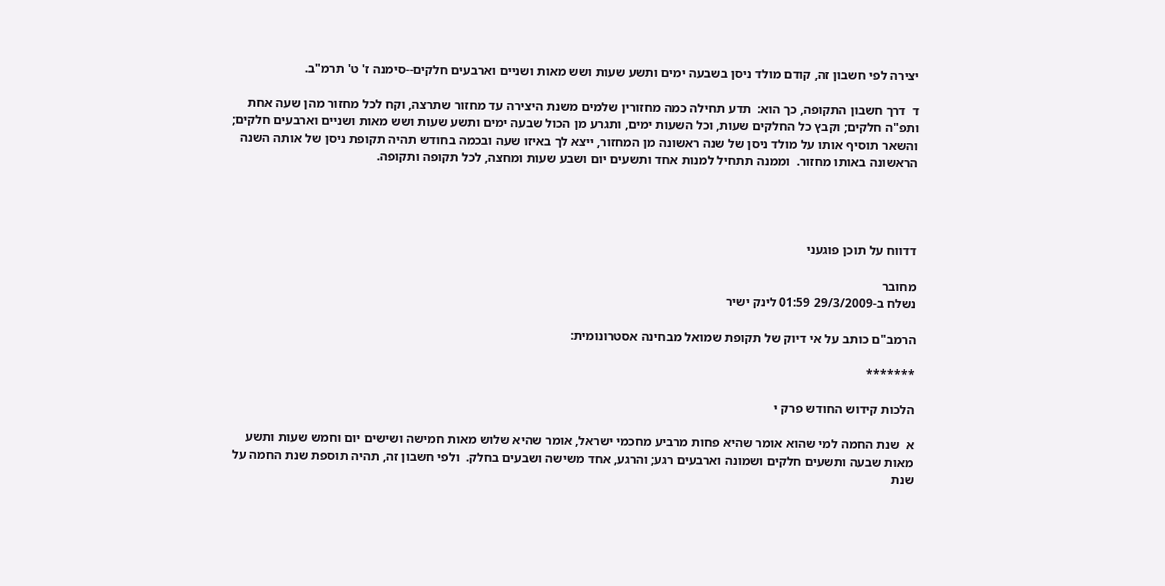יצירה לפי חשבון זה, קודם מולד ניסן בשבעה ימים ותשע שעות ושש מאות ושניים וארבעים חלקים--סימנה ז' ט' תרמ"ב.

ד  דרך חשבון התקופה, כך הוא:  תדע תחילה כמה מחזורין שלמים משנת היצירה עד מחזור שתרצה, וקח לכל מחזור מהן שעה אחת ותפ"ה חלקים; וקבץ כל החלקים שעות, וכל השעות ימים, ותגרע מן הכול שבעה ימים ותשע שעות ושש מאות ושניים וארבעים חלקים; והשאר תוסיף אותו על מולד ניסן של שנה ראשונה מן המחזור, ייצא לך באיזו שעה ובכמה בחודש תהיה תקופת ניסן של אותה השנה הראשונה באותו מחזור.  וממנה תתחיל למנות אחד ותשעים יום ושבע שעות ומחצה, לכל תקופה ותקופה.




דדווח על תוכן פוגעני

מחובר
נשלח ב-29/3/2009 01:59 לינק ישיר

הרמב"ם כותב על אי דיוק של תקופת שמואל מבחינה אסטרונומית:

*******

הלכות קידוש החודש פרק י

א  שנת החמה למי שהוא אומר שהיא פחות מרביע מחכמי ישראל, אומר שהיא שלוש מאות חמישה ושישים יום וחמש שעות ותשע מאות שבעה ותשעים חלקים ושמונה וארבעים רגע; והרגע, אחד משישה ושבעים בחלק.  ולפי חשבון זה, תהיה תוספת שנת החמה על שנת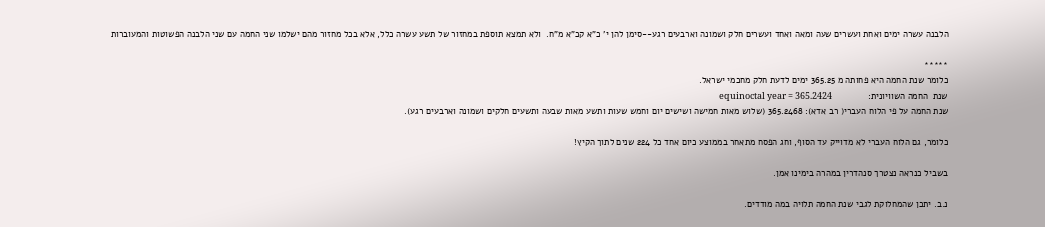הלבנה עשרה ימים ואחת ועשרים שעה ומאה ואחד ועשרים חלק ושמונה וארבעים רגע--סימן להן י' כ"א קכ"א מ"ח.  ולא תמצא תוספת במחזור של תשע עשרה כלל, אלא בכל מחזור מהם ישלמו שני החמה עם שני הלבנה הפשוטות והמעוברות

*****
כלומר שנת החמה היא פחותה מ 365.25 ימים לדעת חלק מחכמי ישראל.
שנת  החמה השוויונית:              equinoctal year = 365.2424
שנת החמה על פי הלוח העברי( רב אדא): 365.2468 (שלוש מאות חמישה ושישים יום וחמש שעות ותשע מאות שבעה ותשעים חלקים ושמונה וארבעים רגע).

כלומר, גם הלוח העברי לא מדוייק עד הסוף, וחג הפסח מתאחר בממוצע כיום אחד כל 224 שנים לתוך הקיץ!

בשביל כנראה נצטרך סנהדרין במהרה בימינו אמן.

נ.ב. יתכן שהמחלוקת לגבי שנת החמה תלויה במה מודדים.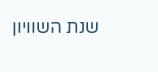שנת השוויון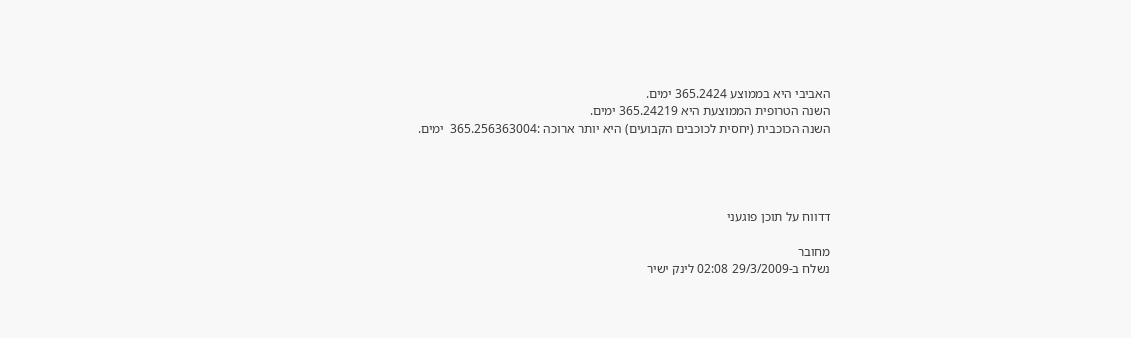האביבי היא בממוצע 365.2424 ימים.
השנה הטרופית הממוצעת היא 365.24219 ימים.
השנה הכוכבית (יחסית לכוכבים הקבועים) היא יותר ארוכה :365.256363004  ימים.




דדווח על תוכן פוגעני

מחובר
נשלח ב-29/3/2009 02:08 לינק ישיר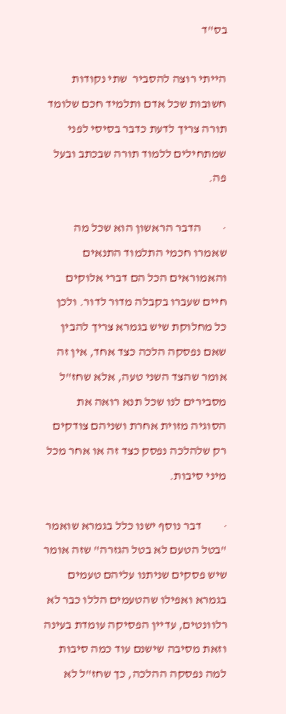בס"ד

הייתי רוצה להסביר  שתי נקודות חשובות שכל אדם ותלמיד חכם שלומד תורה צריך לדעת כדבר בסיסי לפני שמתחילים ללמוד תורה שבכתב ובעל פה.

·         הדבר הראשון הוא שכל מה שאמרו חכמי התלמוד התנאים והאמוראים הכל הם דברי אלוקים חיים שעברו בקבלה מדור לדור. ולכן כל מחלוקת שיש בגמרא צריך להבין שאם נפסקה הלכה כצד אחד, אין זה אומר שהצד השני טעה, אלא שחז"ל מסבירים לנו שכל תנא רואה את הסוגיה מזוית אחרת ושניהם צודקים רק שלהלכה נפסק כצד זה או אחר מכל מיני סיבות.

·         דבר נוסף ישנו כלל בגמרא שואמר "בטל הטעם לא בטל הגזרה" שזה אומר שיש פסקים שניתנו עליהם טעמים בגמרא ואפילו שהטעמים הללו כבר לא רלוונטים, עדיין הפסיקה עומדת בעינה וזאת מסיבה שישנם עוד כמה סיבות למה נפסקה ההלכה, כך שחז"ל לא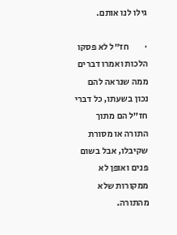גילו לנו אותם.

·         חז"ל לא פסקו הלכות ואמרו דברים ממה שנראה להם נכון בשעתו, כל דברי חז"ל הם מתוך התורה או מסורת שקיבלו, אבל בשום פנים ואופן לא ממקורות שלא מהתורה.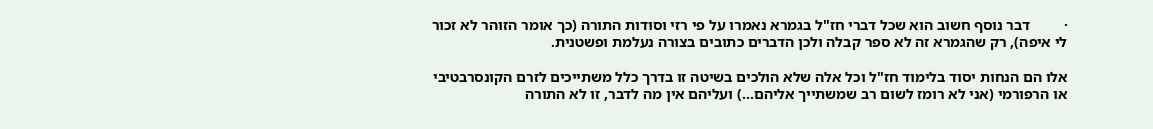·         דבר נוסף חשוב הוא שכל דברי חז"ל בגמרא נאמרו על פי רזי וסודות התורה (כך אומר הזוהר לא זכור לי איפה), רק שהגמרא זה לא ספר קבלה ולכן הדברים כתובים בצורה נעלמת ופשטנית.

אלו הם הנחות יסוד בלימוד חז"ל וכל אלה שלא הולכים בשיטה זו בדרך כלל משתייכים לזרם הקונסרבטיבי או הרפורמי (אני לא רומז לשום רב שמשתייך אליהם...) ועליהם אין מה לדבר, זו לא התורה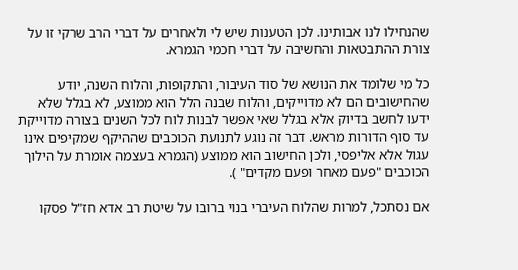שהנחילו לנו אבותינו. לכן הטענות שיש לי ולאחרים על דברי הרב שרקי זו על צורת ההתבטאות והחשיבה על דברי חכמי הגמרא.

כל מי שלומד את הנושא של סוד העיבור, והתקופות, והלוח השנה, יודע שהחישובים הם לא מדוייקים, והלוח שבנה הלל הוא ממוצע, לא בגלל שלא ידעו לחשב בדיוק אלא בגלל שאי אפשר לבנות לוח לכל השנים בצורה מדוייקת עד סוף הדורות מראש. דבר זה נוגע לתנועת הכוכבים שההיקף שמקיפים אינו עגול אלא אליפסי, ולכן החישוב הוא ממוצע (הגמרא בעצמה אומרת על הילוך הכוכבים "פעם מאחר ופעם מקדים" ).

אם נסתכל, למרות שהלוח העיברי בנוי ברובו על שיטת רב אדא חז"ל פסקו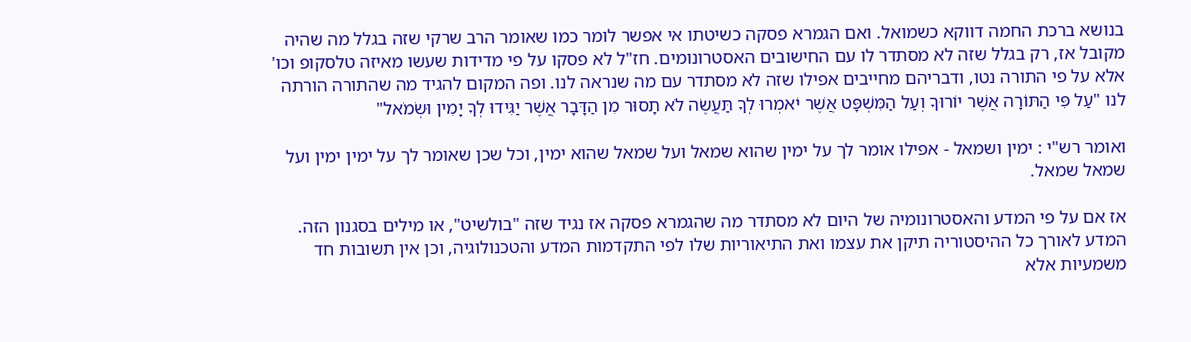בנושא ברכת החמה דווקא כשמואל. ואם הגמרא פסקה כשיטתו אי אפשר לומר כמו שאומר הרב שרקי שזה בגלל מה שהיה מקובל אז, רק בגלל שזה לא מסתדר לו עם החישובים האסטרונומים. חז"ל לא פסקו על פי מדידות שעשו מאיזה טלסקופ וכו' אלא על פי התורה נטו, ודבריהם מחייבים אפילו שזה לא מסתדר עם מה שנראה לנו. ופה המקום להגיד מה שהתורה הורתה לנו "עַל פִּי הַתּוֹרָה אֲשֶׁר יוֹרוּךָ וְעַל הַמִּשְׁפָּט אֲשֶׁר יֹאמְרוּ לְךָ תַּעֲשֶׂה לֹא תָסוּר מִן הַדָּבָר אֲשֶׁר יַגִּידוּ לְךָ יָמִין וּשְׂמֹאל"

ואומר רש"י : ימין ושמאל - אפילו אומר לך על ימין שהוא שמאל ועל שמאל שהוא ימין, וכל שכן שאומר לך על ימין ימין ועל שמאל שמאל.

אז אם על פי המדע והאסטרונומיה של היום לא מסתדר מה שהגמרא פסקה אז נגיד שזה "בולשיט", או מילים בסגנון הזה. המדע לאורך כל ההיסטוריה תיקן את עצמו ואת התיאוריות שלו לפי התקדמות המדע והטכנולוגיה, וכן אין תשובות חד משמעיות אלא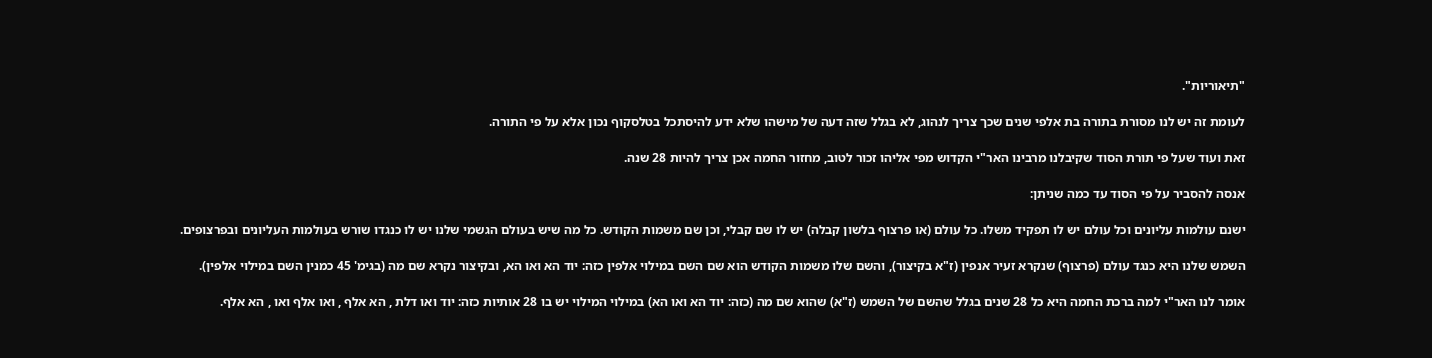"תיאוריות".

לעומת זה יש לנו מסורת בתורה בת אלפי שנים שכך צריך לנהוג, לא בגלל שזה דעה של מישהו שלא ידע להיסתכל בטלסקוף נכון אלא על פי התורה.

זאת ועוד שעל פי תורת הסוד שקיבלנו מרבינו האר"י הקדוש מפי אליהו זכור לטוב, מחזור החמה אכן צריך להיות 28 שנה.

אנסה להסביר על פי הסוד עד כמה שניתן:

ישנם עולמות עליונים וכל עולם יש לו תפקיד משלו. כל עולם (או פרצוף בלשון קבלה) יש לו שם קבלי, וכן שם משמות הקודש. כל מה שיש בעולם הגשמי שלנו יש לו כנגדו שורש בעולמות העליונים ובפרצופים.

השמש שלנו היא כנגד עולם (פרצוף) שנקרא זעיר אנפין (ז"א בקיצור), והשם שלו משמות הקודש הוא שם השם במילוי אלפין כזה: יוד הא ואו הא, ובקיצור נקרא שם מה (בגימ' 45 כמנין השם במילוי אלפין).

אומר לנו האר"י למה ברכת החמה היא כל 28 שנים בגלל שהשם של השמש (ז"א) שהוא שם מה (כזה: יוד הא ואו הא) במילוי המילוי יש בו 28 אותיות כזה: יוד ואו דלת , הא אלף , ואו אלף ואו , הא אלף.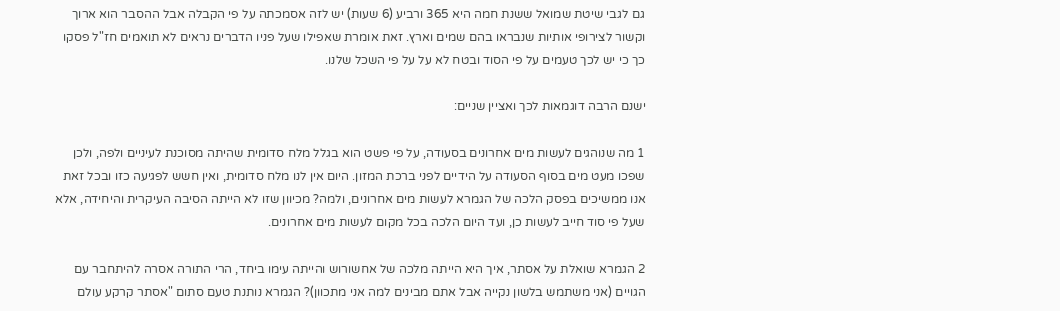גם לגבי שיטת שמואל ששנת חמה היא 365 ורביע (6 שעות) יש לזה אסמכתה על פי הקבלה אבל ההסבר הוא ארוך וקשור לצירופי אותיות שנבראו בהם שמים וארץ. זאת אומרת שאפילו שעל פניו הדברים נראים לא תואמים חז"ל פסקו כך כי יש לכך טעמים על פי הסוד ובטח לא על על פי השכל שלנו.

ישנם הרבה דוגמאות לכך ואציין שניים:

1 מה שנוהגים לעשות מים אחרונים בסעודה, על פי פשט הוא בגלל מלח סדומית שהיתה מסוכנת לעיניים ולפה, ולכן שפכו מעט מים בסוף הסעודה על הידיים לפני ברכת המזון. היום אין לנו מלח סדומית, ואין חשש לפגיעה כזו ובכל זאת אנו ממשיכים בפסק הלכה של הגמרא לעשות מים אחרונים, ולמה? מכיוון שזו לא הייתה הסיבה העיקרית והיחידה, אלא שעל פי סוד חייב לעשות כן, ועד היום הלכה בכל מקום לעשות מים אחרונים.

2 הגמרא שואלת על אסתר, איך היא הייתה מלכה של אחשורוש והייתה עימו ביחד, הרי התורה אסרה להיתחבר עם הגויים (אני משתמש בלשון נקייה אבל אתם מבינים למה אני מתכוון)? הגמרא נותנת טעם סתום "אסתר קרקע עולם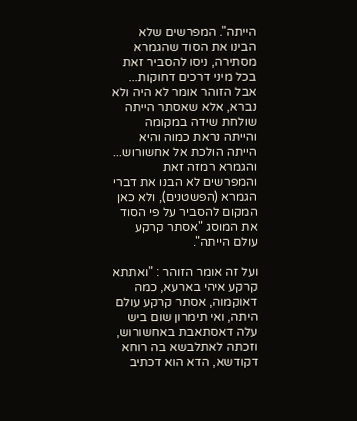הייתה". המפרשים שלא הבינו את הסוד שהגמרא מסתירה, ניסו להסביר זאת בכל מיני דרכים דחוקות... אבל הזוהר אומר לא היה ולא נברא, אלא שאסתר הייתה שולחת שידה במקומה והייתה נראת כמוה והיא הייתה הולכת אל אחשורוש... והגמרא רמזה זאת והמפרשים לא הבנו את דברי הגמרא (הפשטנים), ולא כאן המקום להסביר על פי הסוד את המוסג "אסתר קרקע עולם הייתה".

ועל זה אומר הזוהר : "ואתתא קרקע איהי בארעא, כמה דאוקמוה, אסתר קרקע עולם היתה, ואי תימרון שום ביש עלה דאסתאבת באחשורוש, וזכתה לאתלבשא בה רוחא דקודשא, הדא הוא דכתיב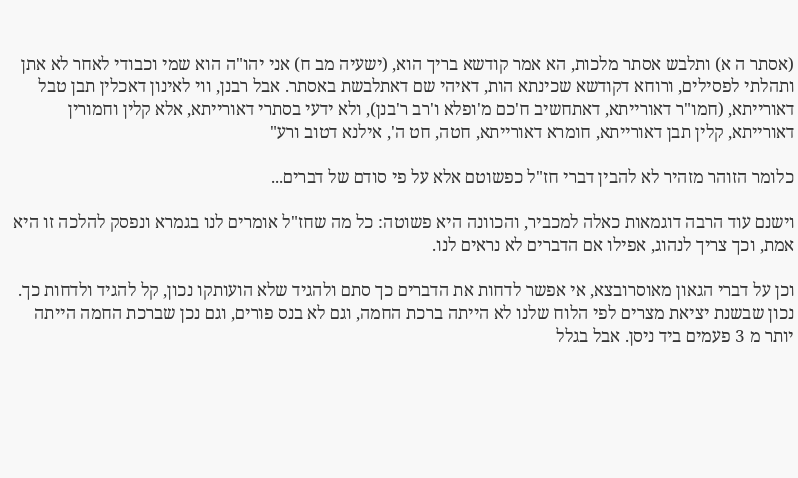(אסתר ה א) ותלבש אסתר מלכות, הא אמר קודשא בריך הוא, (ישעיה מב ח) אני יהו"ה הוא שמי וכבודי לאחר לא אתן ותהלתי לפסילים, ורוחא דקודשא שכינתא הות, דאיהי שם דאתלבשת באסתר. אבל רבנן, ווי לאינון דאכלין תבן טבל דאורייתא, (חמו"ר דאורייתא, דאתחשיב ח'כם מ'ופלא ו'רב ר'בנן), ולא ידעי בסתרי דאורייתא, אלא קלין וחמורין דאורייתא, קלין תבן דאורייתא, חומרא דאורייתא, חטה, חט ה', אילנא דטוב ורע"

כלומר הזוהר מזהיר לא להבין דברי חז"ל כפשוטם אלא על פי סודם של דברים...

וישנם עוד הרבה דוגמאות כאלה למכביר, והכוונה היא פשוטה: כל מה שחז"ל אומרים לנו בגמרא ונפסק להלכה זו היא אמת, וכך צריך לנהוג, אפילו אם הדברים לא נראים לנו.

וכן על דברי הגאון מאוסרובצא, אי אפשר לדחות את הדברים כך סתם ולהגיד שלא הועותקו נכון, קל להגיד ולדחות כך. נכון שבשנת יציאת מצרים לפי הלוח שלנו לא הייתה ברכת החמה, וגם לא בנס פורים, וגם נכן שברכת החמה הייתה יותר מ 3 פעמים ביד ניסן. אבל בגלל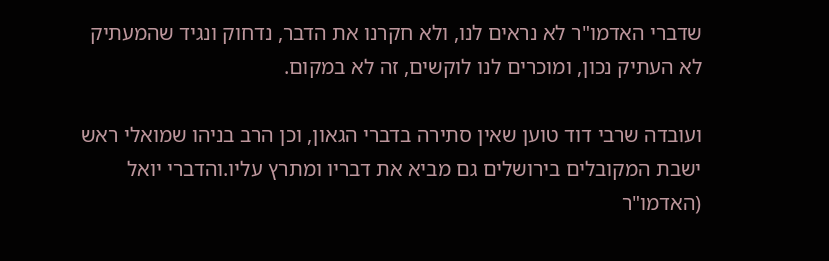שדברי האדמו"ר לא נראים לנו, ולא חקרנו את הדבר, נדחוק ונגיד שהמעתיק לא העתיק נכון, ומוכרים לנו לוקשים, זה לא במקום.

ועובדה שרבי דוד טוען שאין סתירה בדברי הגאון, וכן הרב בניהו שמואלי ראש ישבת המקובלים בירושלים גם מביא את דבריו ומתרץ עליו.והדברי יואל (האדמו"ר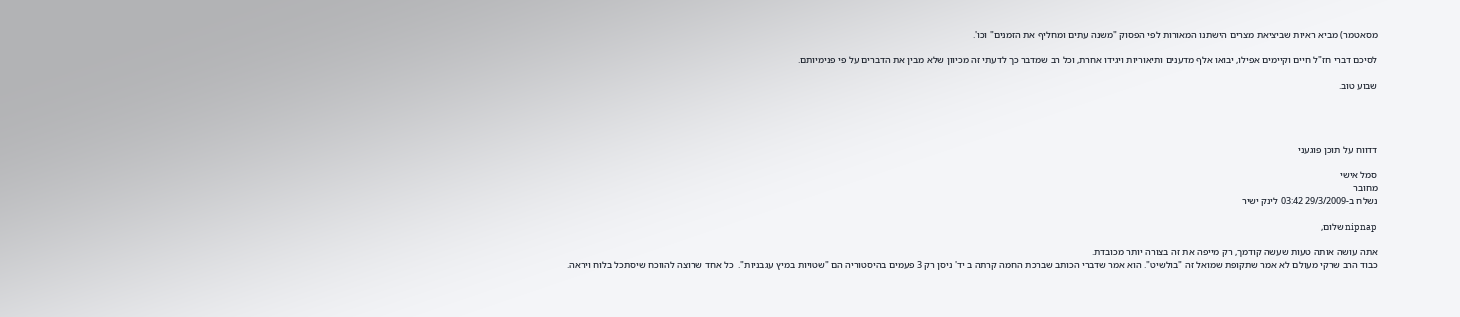מסאטמר) מביא ראיות שביציאת מצרים הישתנו המאורות לפי הפסוק "משנה עתים ומחליף את הזמנים" וכו'.

לסיכם דברי חז"ל חיים וקיימים אפילו, יבואו אלף מדענים ותיאוריות ויגידו אחרת, וכל רב שמדבר כך לדעתי זה מכיוון שלא מבין את הדברים על פי פנימיותם.

שבוע טוב.




דדווח על תוכן פוגעני

סמל אישי
מחובר
נשלח ב-29/3/2009 03:42 לינק ישיר

nipnap שלום,

אתה עושה אותה טעות שעשה קודמך, רק מייפה את זה בצורה יותר מכובדת.
כבוד הרב שרקי מעולם לא אמר שתקופת שמואל זה "בולשיט". הוא אמר שדברי הכותב שברכת החמה קרתה ב יד' ניסן רק 3 פעמים בהיסטוריה הם "שטויות במיץ עגבניות".  כל אחד שרוצה להווכח שיסתכל בלוח ויראה.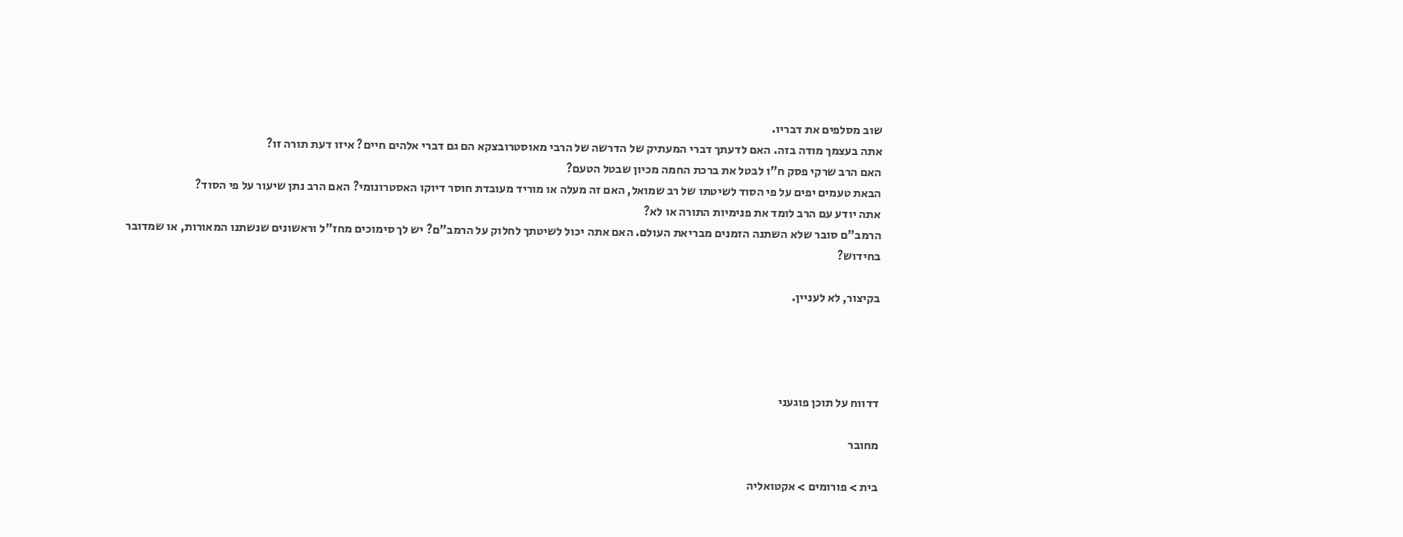שוב מסלפים את דבריו.
אתה בעצמך מודה בזה. האם לדעתך דברי המעתיק של הדרשה של הרבי מאוסטרובצקא הם גם דברי אלהים חיים? איזו דעת תורה זו?
האם הרב שרקי פסק ח"ו לבטל את ברכת החמה מכיון שבטל הטעם?
הבאת טעמים יפים על פי הסוד לשיטתו של רב שמואל, האם זה מעלה או מוריד מעובדת חוסר דיוקו האסטרונומי? האם הרב נתן שיעור על פי הסוד?
אתה יודע עם הרב לומד את פנימיות התורה או לא?
הרמב"ם סובר שלא השתנה הזמנים מבריאת העולם. האם אתה יכול לשיטתך לחלוק על הרמב"ם? יש לך סימוכים מחז"ל וראשונים שנשתנו המאורות, או שמדובר בחידוש?

בקיצור, לא לעניין.




דדווח על תוכן פוגעני

מחובר

בית > פורומים > אקטואליה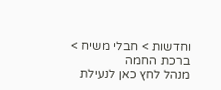וחדשות > חבלי משיח > ברכת החמה
מנהל לחץ כאן לנעילת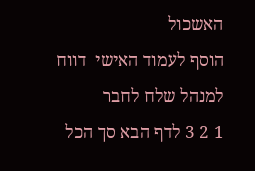האשכול
הוסף לעמוד האישי  דווח למנהל שלח לחבר
1 2 3 לדף הבא סך הכל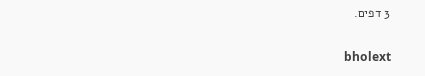3 דפים.

bholext